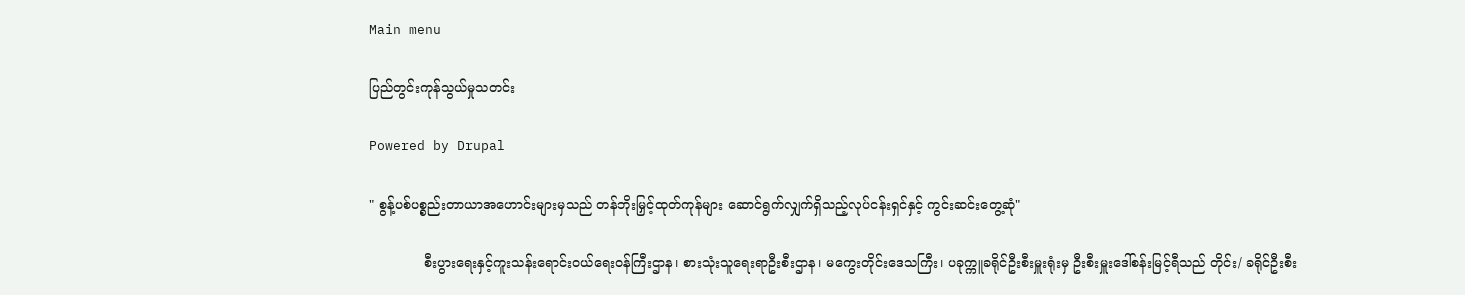Main menu

ပြည်တွင်းကုန်သွယ်မှုသတင်း

Powered by Drupal

" စွန့်ပစ်ပစ္စည်းတာယာအဟောင်းများမှသည် တန်ဘိုးမြှင့်ထုတ်ကုန်များ ဆောင်ရွက်လျှက်ရှိသည့်လုပ်ငန်းရှင်နှင့် ကွင်းဆင်းတွေ့ဆုံ"

             စီးပွားရေးနှင့်ကူးသန်းရောင်းဝယ်ရေးဝန်ကြီးဌာန၊ စားသုံးသူရေးရာဦးစီးဌာန၊ မကွေးတိုင်းဒေသကြီး၊ ပခုက္ကူခရိုင်ဦးစီးမှူးရုံးမှ ဦးစီးမှူးဒေါ်စန်းမြင့်ရီသည် တိုင်း/ ခရိုင်ဦးစီး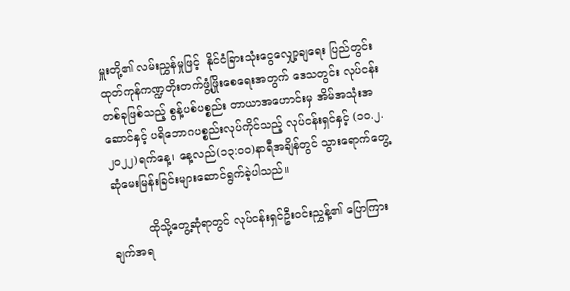မှူးတို့၏ လမ်းညွှန်မှုဖြင့်  နိုင်ငံခြားသုံးငွေလျှော့ချရေး ပြည်တွင်းထုတ်ကုန်ကဏ္ဍတိုးတက်ဖွံ့ဖြိုးစေရေးအတွက် ဒေသတွင်း လုပ်ငန်းတစ်ခုဖြစ်သည့် စွန့်ပစ်ပစ္စည်း တာယာအဟောင်းမှ အိမ်အသုံးအဆောင်နှင့် ပရိဘောဂပစ္စည်းလုပ်ကိုင်သည့် လုပ်ငန်းရှင်နှင့် (၁၀.၂.၂၀၂၂)ရက်နေ့၊ နေ့လည်(၁၃:၀၀)နာရီအချိန်တွင် သွားရောက်တွေ့ဆုံမေးမြန်းခြင်းများဆောင်ရွက်ခဲ့ပါသည်။

          ထိုသို့တွေ့ဆုံရာတွင် လုပ်ငန်းရှင်ဦးဝင်းညွှန့်၏ ပြောကြားချက်အရ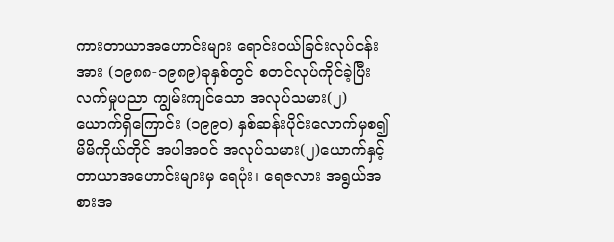ကားတာယာအဟောင်းများ ရောင်းဝယ်ခြင်းလုပ်ငန်းအား (၁၉၈၈-၁၉၈၉)ခုနှစ်တွင် စတင်လုပ်ကိုင်ခဲ့ပြီး လက်မှုပညာ ကျွမ်းကျင်သော အလုပ်သမား(၂)ယောက်ရှိကြောင်း (၁၉၉၀) နှစ်ဆန်းပိုင်းလောက်မှစ၍ မိမိကိုယ်တိုင် အပါအဝင် အလုပ်သမား(၂)ယောက်နှင့် တာယာအဟောင်းများမှ ရေပုံး၊ ရေဇလား အရွယ်အစားအ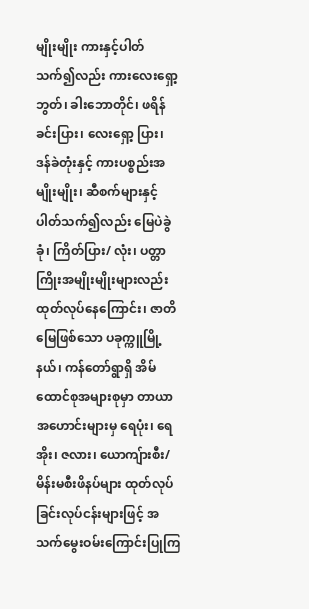မျိုးမျိုး ကားနှင့်ပါတ်သက်၍လည်း ကားလေးရှော့ဘွတ်၊ ခါးဘောတိုင်၊ ဖရိန်ခင်းပြား၊ လေးရှော့ ပြား၊ ဒန်ခဲတုံးနှင့် ကားပစ္စည်းအမျိုးမျိုး၊ ဆီစက်များနှင့်ပါတ်သက်၍လည်း မြေပဲခွဲခုံ၊ ကြိတ်ပြား/ လုံး၊ ပတ္တာကြိုးအမျိုးမျိုးများလည်း ထုတ်လုပ်နေကြောင်း၊ ဇာတိမြေဖြစ်သော ပခုက္ကူမြို့နယ်၊ ကန်တော်ရွာရှိ အိမ်ထောင်စုအများစုမှာ တာယာအဟောင်းများမှ ရေပုံး၊ ရေအိုး၊ ဇလား၊ ယောကျ်ားစီး/ မိန်းမစီးဖိနပ်များ ထုတ်လုပ်ခြင်းလုပ်ငန်းများဖြင့် အသက်မွေးဝမ်းကြောင်းပြုကြ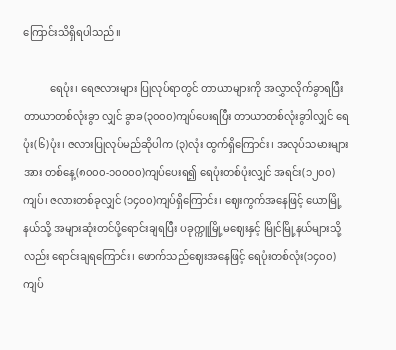ကြောင်းသိရှိရပါသည်။

          ရေပုံး၊ ရေဇလားများ ပြုလုပ်ရာတွင် တာယာများကို အလွှာလိုက်ခွာရပြီး တာယာတစ်လုံးခွာ လျှင် ခွာခ(၃၀၀၀)ကျပ်ပေးရပြီး တာယာတစ်လုံးခွာါလျှင် ရေပုံး(၆)ပုံး၊ ဇလားပြုလုပ်မည်ဆိုပါက (၃)လုံး ထွက်ရှိကြောင်း၊ အလုပ်သမားများအား တစ်နေ့(၈၀၀၀-၁၀၀၀၀)ကျပ်ပေးရ၍ ရေပုံးတစ်ပုံးလျှင် အရင်း(၁၂၀၀)ကျပ်၊ ဇလားတစ်ခုလျှင် (၁၄၀၀)ကျပ်ရှိကြောင်း၊ ဈေးကွက်အနေဖြင့် ယောမြို့နယ်သို့ အများဆုံးတင်ပို့ရောင်းချရပြီး ပခုက္ကူမြို့မဈေးနှင့် မြိုင်မြို့နယ်များသို့လည်း ရောင်းချရကြောင်း၊ ဖောက်သည်ဈေးအနေဖြင့် ရေပုံးတစ်လုံး(၁၄၀၀)ကျပ်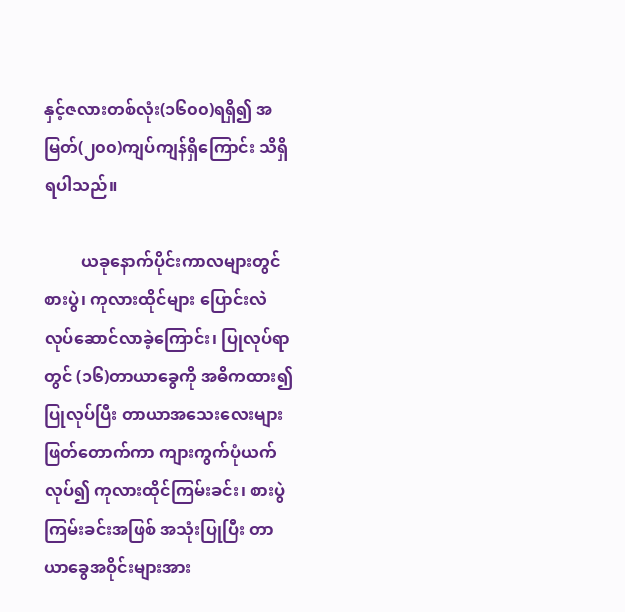နှင့်ဇလားတစ်လုံး(၁၆၀၀)ရရှိ၍ အမြတ်(၂၀၀)ကျပ်ကျန်ရှိကြောင်း သိရှိရပါသည်။

         ယခုနောက်ပိုင်းကာလများတွင် စားပွဲ၊ ကုလားထိုင်များ ပြောင်းလဲလုပ်ဆောင်လာခဲ့ကြောင်း၊ ပြုလုပ်ရာတွင် (၁၆)တာယာခွေကို အဓိကထား၍ပြုလုပ်ပြီး တာယာအသေးလေးများ ဖြတ်တောက်ကာ ကျားကွက်ပုံယက်လုပ်၍ ကုလားထိုင်ကြမ်းခင်း၊ စားပွဲကြမ်းခင်းအဖြစ် အသုံးပြုပြီး တာယာခွေအဝိုင်းများအား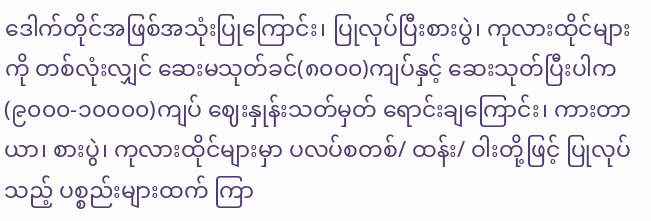ဒေါက်တိုင်အဖြစ်အသုံးပြုကြောင်း၊ ပြုလုပ်ပြီးစားပွဲ၊ ကုလားထိုင်များကို တစ်လုံးလျှင် ဆေးမသုတ်ခင်(၈၀၀၀)ကျပ်နှင့် ဆေးသုတ်ပြီးပါက(၉၀၀၀-၁၀၀၀၀)ကျပ် ဈေးနှုန်းသတ်မှတ် ရောင်းချကြောင်း၊ ကားတာယာ၊ စားပွဲ၊ ကုလားထိုင်များမှာ ပလပ်စတစ်/ ထန်း/ ဝါးတို့ဖြင့် ပြုလုပ်သည့် ပစ္စည်းများထက် ကြာ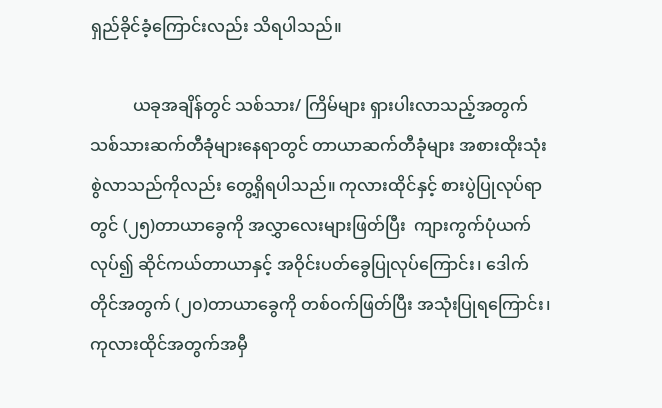ရှည်ခိုင်ခံ့ကြောင်းလည်း သိရပါသည်။

          ယခုအချိန်တွင် သစ်သား/ ကြိမ်များ ရှားပါးလာသည့်အတွက် သစ်သားဆက်တီခုံများနေရာတွင် တာယာဆက်တီခုံများ အစားထိုးသုံးစွဲလာသည်ကိုလည်း တွေ့ရှိရပါသည်။ ကုလားထိုင်နှင့် စားပွဲပြုလုပ်ရာတွင် (၂၅)တာယာခွေကို အလွှာလေးများဖြတ်ပြီး  ကျားကွက်ပုံယက်လုပ်၍ ဆိုင်ကယ်တာယာနှင့် အဝိုင်းပတ်ခွေပြုလုပ်ကြောင်း၊ ဒေါက်တိုင်အတွက် (၂၀)တာယာခွေကို တစ်ဝက်ဖြတ်ပြီး အသုံးပြုရကြောင်း၊ ကုလားထိုင်အတွက်အမှီ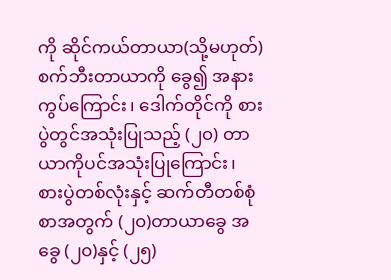ကို ဆိုင်ကယ်တာယာ(သို့မဟုတ်) စက်ဘီးတာယာကို ခွေ၍ အနားကွပ်ကြောင်း၊ ဒေါက်တိုင်ကို စားပွဲတွင်အသုံးပြုသည့် (၂၀) တာယာကိုပင်အသုံးပြုကြောင်း၊ စားပွဲတစ်လုံးနှင့် ဆက်တီတစ်စုံစာအတွက် (၂၀)တာယာခွေ အခွေ (၂၀)နှင့် (၂၅)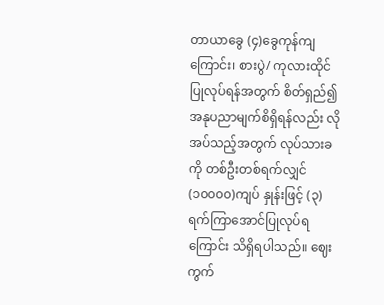တာယာခွေ (၄)ခွေကုန်ကျကြောင်း၊ စားပွဲ/ ကုလားထိုင်ပြုလုပ်ရန်အတွက် စိတ်ရှည်၍ အနုပညာမျက်စိရှိရန်လည်း လိုအပ်သည့်အတွက် လုပ်သားခကို တစ်ဦးတစ်ရက်လျှင် (၁၀၀၀၀)ကျပ် နှုန်းဖြင့် (၃)ရက်ကြာအောင်ပြုလုပ်ရကြောင်း သိရှိရပါသည်။ ဈေးကွက်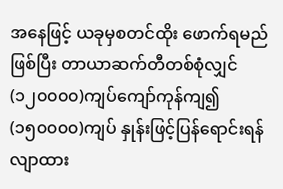အနေဖြင့် ယခုမှစတင်ထိုး ဖောက်ရမည်ဖြစ်ပြီး တာယာဆက်တီတစ်စုံလျှင် (၁၂၀၀၀၀)ကျပ်ကျော်ကုန်ကျ၍ (၁၅၀၀၀၀)ကျပ် နှုန်းဖြင့်ပြန်ရောင်းရန် လျာထား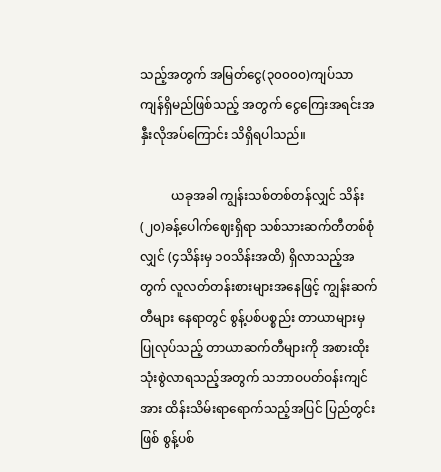သည့်အတွက် အမြတ်ငွေ(၃၀၀၀၀)ကျပ်သာ ကျန်ရှိမည်ဖြစ်သည့် အတွက် ငွေကြေးအရင်းအနှီးလိုအပ်ကြောင်း သိရှိရပါသည်။

          ယခုအခါ ကျွန်းသစ်တစ်တန်လျှင် သိန်း(၂၀)ခန့်ပေါက်ဈေးရှိရာ သစ်သားဆက်တီတစ်စုံလျှင် (၄သိန်းမှ ၁၀သိန်းအထိ) ရှိလာသည့်အတွက် လူလတ်တန်းစားများအနေဖြင့် ကျွန်းဆက်တီများ နေရာတွင် စွန့်ပစ်ပစ္စည်း တာယာများမှပြုလုပ်သည့် တာယာဆက်တီများကို အစားထိုးသုံးစွဲလာရသည့်အတွက် သဘာဝပတ်ဝန်းကျင်အား ထိန်းသိမ်းရာရောက်သည့်အပြင် ပြည်တွင်းဖြစ် စွန့်ပစ်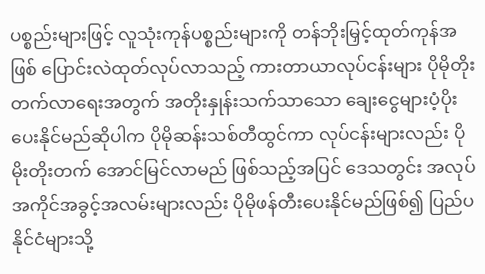ပစ္စည်းများဖြင့် လူသုံးကုန်ပစ္စည်းများကို တန်ဘိုးမြှင့်ထုတ်ကုန်အဖြစ် ပြောင်းလဲထုတ်လုပ်လာသည့် ကားတာယာလုပ်ငန်းများ ပိုမိုတိုးတက်လာရေးအတွက် အတိုးနှုန်းသက်သာသော ချေးငွေများပံ့ပိုး ပေးနိုင်မည်ဆိုပါက ပိုမိုဆန်းသစ်တီထွင်ကာ လုပ်ငန်းများလည်း ပိုမိုးတိုးတက် အောင်မြင်လာမည် ဖြစ်သည့်အပြင် ဒေသတွင်း အလုပ်အကိုင်အခွင့်အလမ်းများလည်း ပိုမိုဖန်တီးပေးနိုင်မည်ဖြစ်၍ ပြည်ပနိုင်ငံများသို့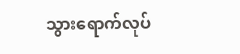သွားရောက်လုပ်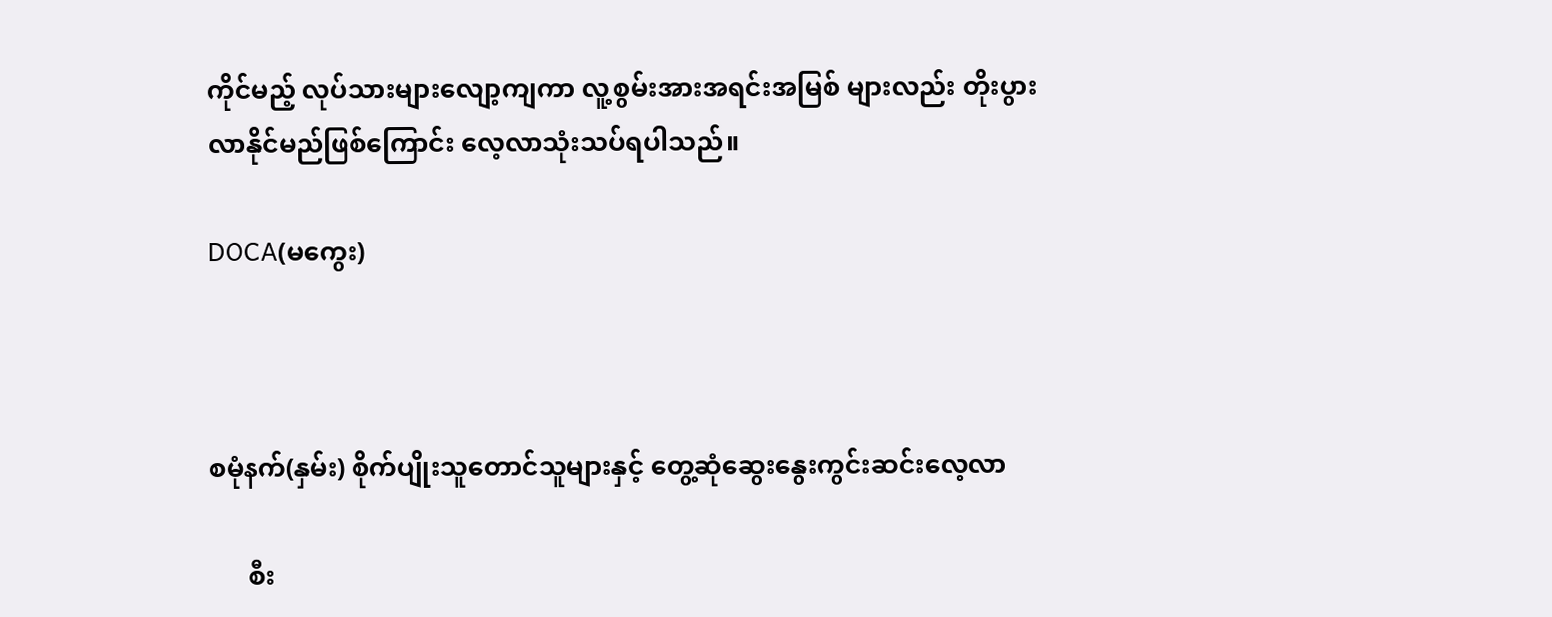ကိုင်မည့် လုပ်သားများလျော့ကျကာ လူ့စွမ်းအားအရင်းအမြစ် များလည်း တိုးပွားလာနိုင်မည်ဖြစ်ကြောင်း လေ့လာသုံးသပ်ရပါသည်။

DOCA(မကွေး)



စမုံနက်(နှမ်း) စိုက်ပျိုးသူတောင်သူများနှင့် တွေ့ဆုံဆွေးနွေးကွင်းဆင်းလေ့လာ

      စီး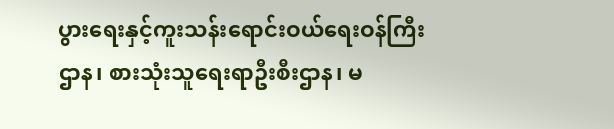ပွားရေးနှင့်ကူးသန်းရောင်းဝယ်ရေးဝန်ကြီးဌာန၊ စားသုံးသူရေးရာဦးစီးဌာန၊ မ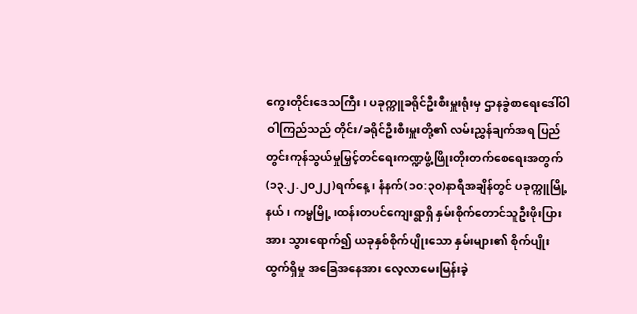ကွေးတိုင်းဒေသကြီး၊ ပခုက္ကူခရိုင်ဦးစီးမှူးရုံးမှ ဌာနခွဲစာရေးဒေါ်ဝါဝါကြည်သည် တိုင်း/ခရိုင်ဦးစီးမှူးတို့၏ လမ်းညွှန်ချက်အရ ပြည်တွင်းကုန်သွယ်မှုမြှင့်တင်ရေးကဏ္ဍဖွံ့ဖြိုးတိုးတက်စေရေးအတွက် (၁၃.၂.၂၀၂၂)ရက်နေ့၊ နံနက်(၁၀:၃၀)နာရီအချိန်တွင် ပခုက္ကူမြို့နယ်၊ ကမ္မမြို့ ၊ထန်းတပင်ကျေးရွာရှိ နှမ်းစိုက်တောင်သူဦးဖိုးပြားအား သွားရောက်၍ ယခုနှစ်စိုက်ပျိုးသော နှမ်းများ၏ စိုက်ပျိုးထွက်ရှိမှု အခြေအနေအား လေ့လာမေးမြန်းခဲ့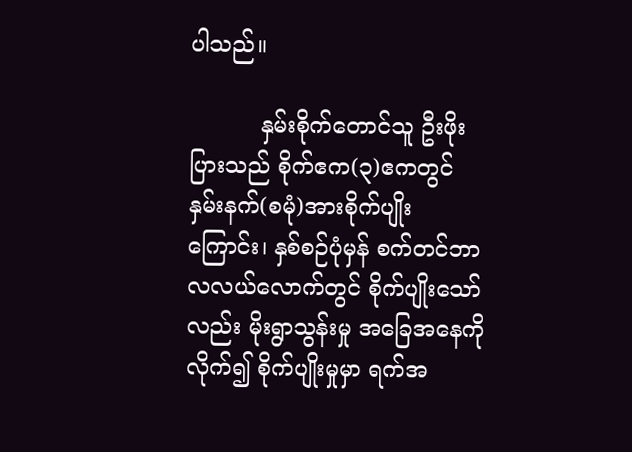ပါသည်။

          နှမ်းစိုက်တောင်သူ ဦးဖိုးပြားသည် စိုက်ဧက(၃)ဧကတွင် နှမ်းနက်(စမုံ)အားစိုက်ပျိုးကြောင်း၊ နှစ်စဉ်ပုံမှန် စက်တင်ဘာလလယ်လောက်တွင် စိုက်ပျိုးသော်လည်း မိုးရွာသွန်းမှု အခြေအနေကို လိုက်၍ စိုက်ပျိုးမှုမှာ ရက်အ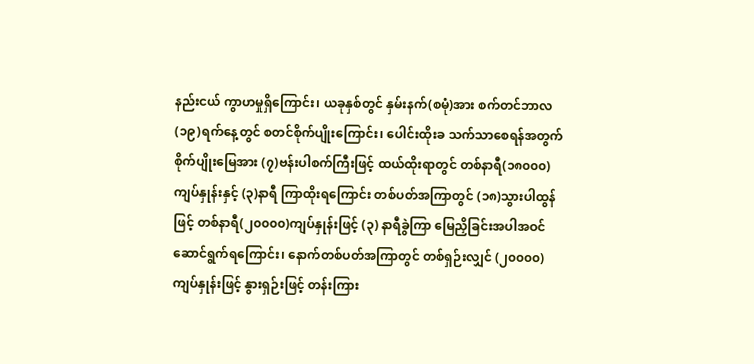နည်းငယ် ကွာဟမှုရှိကြောင်း၊ ယခုနှစ်တွင် နှမ်းနက်(စမုံ)အား စက်တင်ဘာလ (၁၉)ရက်နေ့တွင် စတင်စိုက်ပျိုးကြောင်း၊ ပေါင်းထိုးခ သက်သာစေရန်အတွက်  စိုက်ပျိုးမြေအား (၇)ဗန်းပါစက်ကြီးဖြင့် ထယ်ထိုးရာတွင် တစ်နာရီ(၁၈၀၀၀)ကျပ်နှုန်းနှင့် (၃)နာရီ ကြာထိုးရကြောင်း တစ်ပတ်အကြာတွင် (၁၈)သွားပါထွန်ဖြင့် တစ်နာရီ(၂၀၀၀၀)ကျပ်နှုန်းဖြင့် (၃) နာရီခွဲကြာ မြေညှိခြင်းအပါအဝင် ဆောင်ရွက်ရကြောင်း၊ နောက်တစ်ပတ်အကြာတွင် တစ်ရှဉ်းလျှင် (၂၀၀၀၀)ကျပ်နှုန်းဖြင့် နွားရှဉ်းဖြင့် တန်းကြား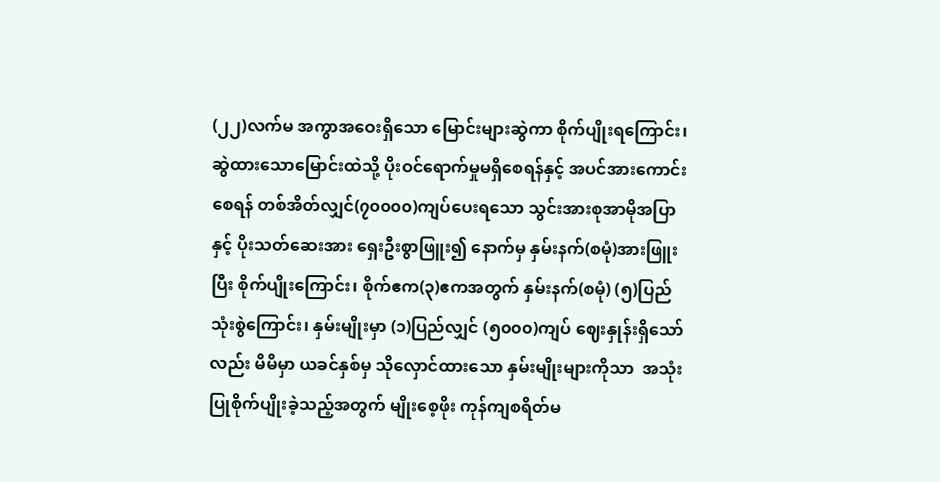(၂၂)လက်မ အကွာအဝေးရှိသော မြောင်းများဆွဲကာ စိုက်ပျိုးရကြောင်း၊ ဆွဲထားသောမြောင်းထဲသို့ ပိုးဝင်ရောက်မှုမရှိစေရန်နှင့် အပင်အားကောင်းစေရန် တစ်အိတ်လျှင်(၇၀၀၀၀)ကျပ်ပေးရသော သွင်းအားစုအာမိုအပြာနှင့် ပိုးသတ်ဆေးအား ရှေးဦးစွာဖြူး၍ နောက်မှ နှမ်းနက်(စမုံ)အားဖြူးပြီး စိုက်ပျိုးကြောင်း၊ စိုက်ဧက(၃)ဧကအတွက် နှမ်းနက်(စမုံ) (၅)ပြည်သုံးစွဲကြောင်း၊ နှမ်းမျိုးမှာ (၁)ပြည်လျှင် (၅၀၀၀)ကျပ် ဈေးနှုန်းရှိသော်လည်း မိမိမှာ ယခင်နှစ်မှ သိုလှောင်ထားသော နှမ်းမျိုးများကိုသာ  အသုံးပြုစိုက်ပျိုးခဲ့သည့်အတွက် မျိုးစေ့ဖိုး ကုန်ကျစရိတ်မ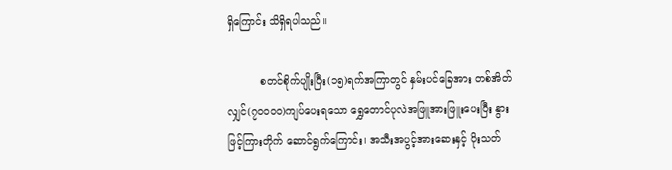ရှိကြောင်း သိရှိရပါသည်။

          စတင်စိုက်ပျိုးပြီး(၁၅)ရက်အကြာတွင် နှမ်းပင်ခြေအား တစ်အိတ်လျှင်(၇၀၀၀၀)ကျပ်ပေးရသော ရွှေတောင်ပုလဲအဖြူအားဖြူးပေးပြီး နွားဖြင့်ကြားတိုက် ဆောင်ရွက်ကြောင်း၊ အသီးအပွင့်အားဆေးနှင့် ပိုးသတ်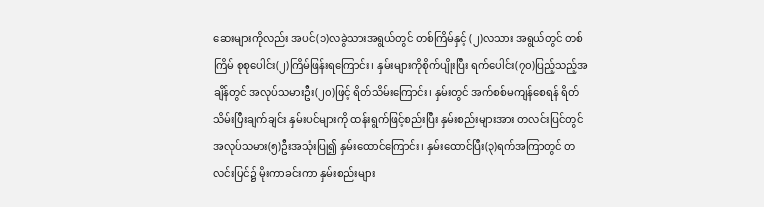ဆေးများကိုလည်း အပင်(၁)လခွဲသားအရွယ်တွင် တစ်ကြိမ်နှင့် (၂)လသား အရွယ်တွင် တစ်ကြိမ် စုစုပေါင်း(၂)ကြိမ်ဖြန်းရကြောင်း၊ နှမ်းများကိုစိုက်ပျိုးပြီး ရက်ပေါင်း(၇၀)ပြည့်သည့်အချိန်တွင် အလုပ်သမားဦး(၂၀)ဖြင့် ရိတ်သိမ်းကြောင်း၊ နှမ်းတွင် အက်စစ်မကျန်စေရန် ရိတ်သိမ်းပြီးချက်ချင်း နှမ်းပင်များကို ထန်းရွက်ဖြင့်စည်းပြီး နှမ်းစည်းများအား တလင်းပြင်တွင် အလုပ်သမား(၅)ဦးအသုံးပြု၍ နှမ်းထောင်ကြောင်း၊ နှမ်းထောင်ပြီး(၃)ရက်အကြာတွင် တလင်းပြင်၌ မိုးကာခင်းကာ နှမ်းစည်းများ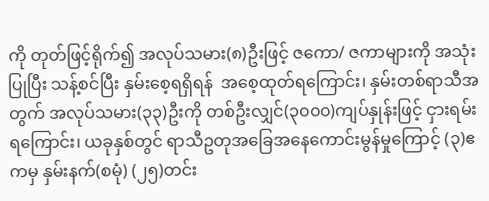ကို တုတ်ဖြင့်ရိုက်၍ အလုပ်သမား(၈)ဦးဖြင့် ဇကော/ ဇကာများကို အသုံးပြုပြီး သန့်စင်ပြီး နှမ်းစေ့ရရှိရန်  အစေ့ထုတ်ရကြောင်း၊ နှမ်းတစ်ရာသီအတွက် အလုပ်သမား(၃၃)ဦးကို တစ်ဦးလျှင်(၃၀၀၀)ကျပ်နှုန်းဖြင့် ငှားရမ်းရကြောင်း၊ ယခုနှစ်တွင် ရာသီဥတုအခြေအနေကောင်းမွန်မှုကြောင့် (၃)ဧကမှ နှမ်းနက်(စမုံ) (၂၅)တင်း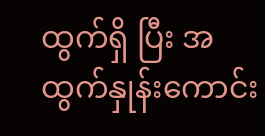ထွက်ရှိ ပြီး အထွက်နှုန်းကောင်း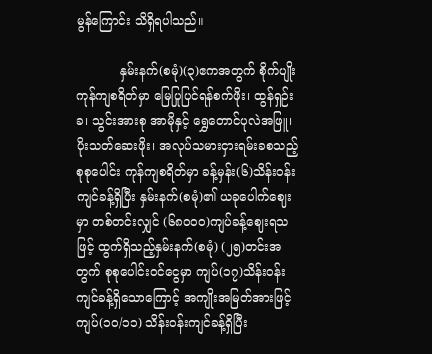မွန်ကြောင်း သိရှိရပါသည်။

           နှမ်းနက်(စမုံ)(၃)ဧကအတွက် စိုက်ပျိုးကုန်ကျစရိတ်မှာ မြေပြုပြင်ရန်စက်ဖိုး၊ ထွန်ရှဉ်းခ၊ သွင်းအားစု အာမိုနှင့် ရွှေတောင်ပုလဲအဖြူ၊ ပိုးသတ်ဆေးဖိုး၊ အလုပ်သမားငှားရမ်းခစသည့် စုစုပေါင်း ကုန်ကျစရိတ်မှာ ခန့်မှန်း(၆)သိန်းဝန်းကျင်ခန့်ရှိပြီး နှမ်းနက်(စမုံ)၏ ယခုပေါက်ဈေးမှာ တစ်တင်းလျှင် (၆၈၀၀၀)ကျပ်ခန့်ဈေးရသဖြင့် ထွက်ရှိသည့်နှမ်းနက်(စမုံ) (၂၅)တင်းအတွက် စုစုပေါင်းဝင်ငွေမှာ ကျပ်(၁၇)သိန်းဝန်းကျင်ခန့်ရှိသောကြောင့် အကျိုးအမြတ်အားဖြင့်ကျပ်(၁၀/၁၁) သိန်းဝန်းကျင်ခန့်ရှိပြီး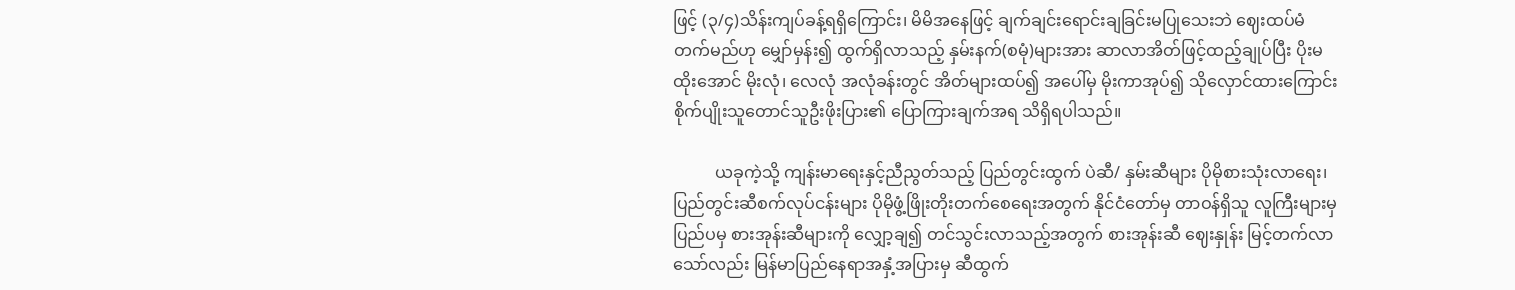ဖြင့် (၃/၄)သိန်းကျပ်ခန့်ရရှိကြောင်း၊ မိမိအနေဖြင့် ချက်ချင်းရောင်းချခြင်းမပြုသေးဘဲ ဈေးထပ်မံတက်မည်ဟု မျှော်မှန်း၍ ထွက်ရှိလာသည့် နှမ်းနက်(စမုံ)များအား ဆာလာအိတ်ဖြင့်ထည့်ချုပ်ပြီး ပိုးမထိုးအောင် မိုးလုံ၊ လေလုံ အလုံခန်းတွင် အိတ်များထပ်၍ အပေါ်မှ မိုးကာအုပ်၍ သိုလှောင်ထားကြောင်း စိုက်ပျိုးသူတောင်သူဦးဖိုးပြား၏ ပြောကြားချက်အရ သိရှိရပါသည်။

          ယခုကဲ့သို့ ကျန်းမာရေးနှင့်ညီညွတ်သည့် ပြည်တွင်းထွက် ပဲဆီ/ နှမ်းဆီများ ပိုမိုစားသုံးလာရေး၊ ပြည်တွင်းဆီစက်လုပ်ငန်းများ ပိုမိုဖွံ့ဖြိုးတိုးတက်စေရေးအတွက် နိုင်ငံတော်မှ တာဝန်ရှိသူ လူကြီးများမှ ပြည်ပမှ စားအုန်းဆီများကို လျှော့ချ၍ တင်သွင်းလာသည့်အတွက် စားအုန်းဆီ ဈေးနှုန်း မြင့်တက်လာသော်လည်း မြန်မာပြည်နေရာအနှံ့အပြားမှ ဆီထွက်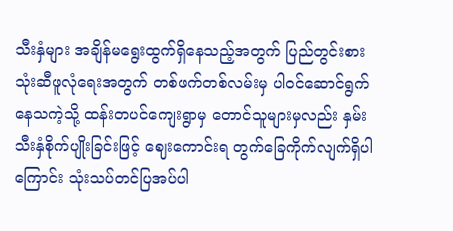သီးနှံများ အချိန်မရွေးထွက်ရှိနေသည့်အတွက် ပြည်တွင်းစားသုံးဆီဖူလုံရေးအတွက် တစ်ဖက်တစ်လမ်းမှ ပါဝင်ဆောင်ရွက်နေသကဲ့သို့ ထန်းတပင်ကျေးရွာမှ တောင်သူများမှလည်း နှမ်းသီးနှံစိုက်ပျိုးခြင်းဖြင့် ဈေးကောင်းရ တွက်ခြေကိုက်လျက်ရှိပါကြောင်း သုံးသပ်တင်ပြအပ်ပါ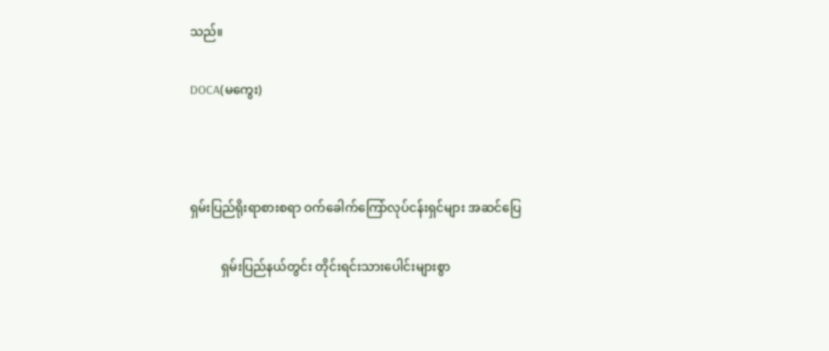သည်။

DOCA(မကွေး)



ရှမ်းပြည်ရိုးရာစားစရာ ဝက်ခေါက်ကြော်လုပ်ငန်းရှင်များ အဆင်ပြေ

          ရှမ်းပြည်နယ်တွင်း တိုင်းရင်းသားပေါင်းများစွာ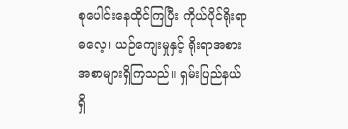စုပေါင်းနေထိုင်ကြပြီး ကိုယ်ပိုင်ရိုးရာဓလေ့၊ ယဉ်ကျေးမှုနှင့် ရိုးရာအစားအစာများရှိကြသည်။ ရှမ်းပြည်နယ်ရှိ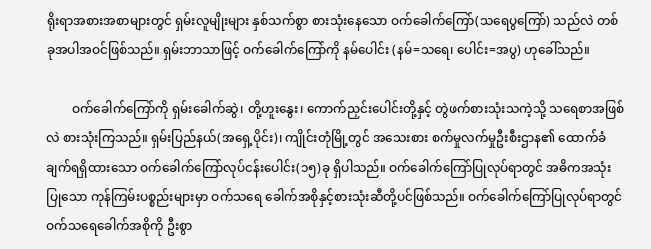ရိုးရာအစားအစာများတွင် ရှမ်းလူမျိုးများ နှစ်သက်စွာ စားသုံးနေသော ဝက်ခေါက်ကြော်(သရေပွကြော်) သည်လဲ တစ်ခုအပါအဝင်ဖြစ်သည်။ ရှမ်းဘာသာဖြင့် ဝက်ခေါက်ကြော်ကို နမ်ပေါင်း (နမ်=သရေ၊ ပေါင်း=အပွ) ဟုခေါ်သည်။

        ဝက်ခေါက်ကြော်ကို ရှမ်းခေါက်ဆွဲ၊ တို့ဟူးနွေး၊ ကောက်ညှင်းပေါင်းတို့နှင့် တွဲဖက်စားသုံးသကဲ့သို့ သရေစာအဖြစ်လဲ စားသုံးကြသည်။ ရှမ်းပြည်နယ်(အရှေ့ပိုင်း)၊ ကျိုင်းတုံမြို့တွင် အသေးစား စက်မှုလက်မှုဦးစီးဌာန၏ ထောက်ခံချက်ရရှိထားသော ဝက်ခေါက်ကြော်လုပ်ငန်းပေါင်း(၁၅)ခု ရှိပါသည်။ ဝက်ခေါက်ကြော်ပြုလုပ်ရာတွင် အဓိကအသုံးပြုသော ကုန်ကြမ်းပစ္စည်းများမှာ ဝက်သရေ ခေါက်အစိုနှင့်စားသုံးဆီတို့ပင်ဖြစ်သည်။ ဝက်ခေါက်ကြော်ပြုလုပ်ရာတွင်  ဝက်သရေခေါက်အစိုကို ဦးစွာ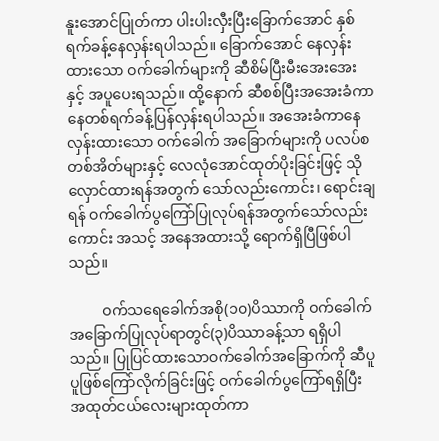နူးအောင်ပြုတ်ကာ ပါးပါးလှီးပြီးခြောက်အောင် နှစ်ရက်ခန့်နေလှန်းရပါသည်။ ခြောက်အောင် နေလှန်းထားသော ဝက်ခေါက်များကို ဆီစိမ်ပြီးမီးအေးအေးနှင့် အပူပေးရသည်။ ထို့နောက် ဆီစစ်ပြီးအအေးခံကာ နေတစ်ရက်ခန့်ပြန်လှန်းရပါသည်။ အအေးခံကာနေလှန်းထားသော ဝက်ခေါက် အခြောက်များကို ပလပ်စတစ်အိတ်များနှင့် လေလုံအောင်ထုတ်ပိုးခြင်းဖြင့် သိုလှောင်ထားရန်အတွက် သော်လည်းကောင်း၊ ရောင်းချရန် ဝက်ခေါက်ပွကြော်ပြုလုပ်ရန်အတွက်သော်လည်းကောင်း အသင့် အနေအထားသို့ ရောက်ရှိပြီဖြစ်ပါသည်။

         ဝက်သရေခေါက်အစို(၁၀)ပိဿာကို ဝက်ခေါက်အခြောက်ပြုလုပ်ရာတွင်(၃)ပိဿာခန့်သာ ရရှိပါသည်။ ပြုပြင်ထားသောဝက်ခေါက်အခြောက်ကို ဆီပူပူဖြစ်ကြော်လိုက်ခြင်းဖြင့် ဝက်ခေါက်ပွကြော်ရရှိပြီး အထုတ်ငယ်လေးများထုတ်ကာ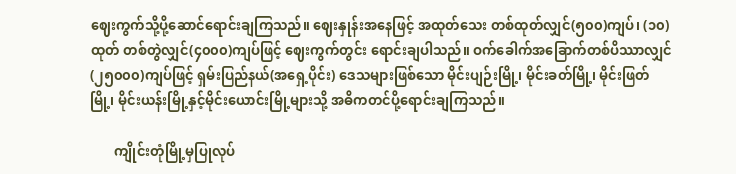ဈေးကွက်သို့ပို့ဆောင်ရောင်းချကြသည်။ ဈေးနှုန်းအနေဖြင့် အထုတ်သေး တစ်ထုတ်လျှင်(၅၀၀)ကျပ်၊ (၁၀)ထုတ် တစ်တွဲလျှင်(၄၀၀၀)ကျပ်ဖြင့် ဈေးကွက်တွင်း ရောင်းချပါသည်။ ဝက်ခေါက်အခြောက်တစ်ပိဿာလျှင် (၂၅၀၀၀)ကျပ်ဖြင့် ရှမ်းပြည်နယ်(အရှေ့ပိုင်း) ဒေသများဖြစ်သော မိုင်းပျဉ်းမြို့၊ မိုင်းခတ်မြို့၊ မိုင်းဖြတ်မြို့၊ မိုင်းယန်းမြို့နှင့်မိုင်းယောင်းမြို့များသို့ အဓိကတင်ပို့ရောင်းချကြသည်။

       ကျိုင်းတုံမြို့မှပြုလုပ်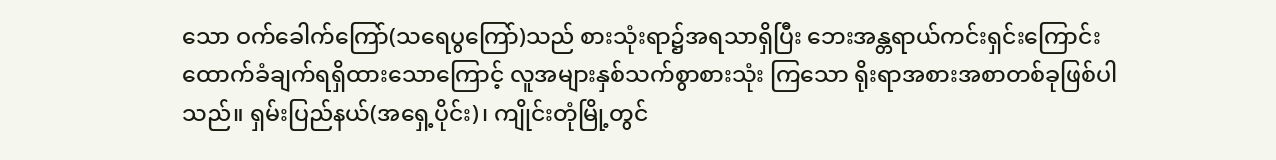သော ဝက်ခေါက်ကြော်(သရေပွကြော်)သည် စားသုံးရာ၌အရသာရှိပြီး ဘေးအန္တရာယ်ကင်းရှင်းကြောင်း ထောက်ခံချက်ရရှိထားသောကြောင့် လူအများနှစ်သက်စွာစားသုံး ကြသော ရိုးရာအစားအစာတစ်ခုဖြစ်ပါသည်။ ရှမ်းပြည်နယ်(အရှေ့ပိုင်း)၊ ကျိုင်းတုံမြို့တွင်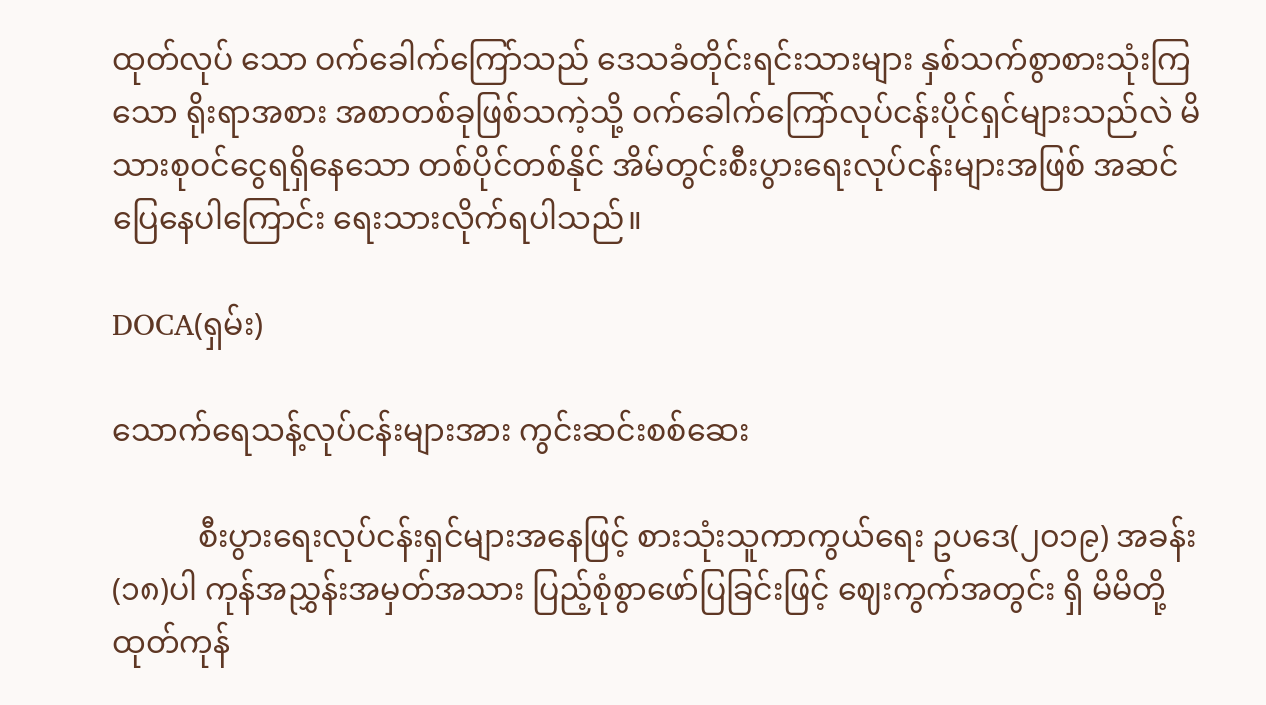ထုတ်လုပ် သော ဝက်ခေါက်ကြော်သည် ဒေသခံတိုင်းရင်းသားများ နှစ်သက်စွာစားသုံးကြသော ရိုးရာအစား အစာတစ်ခုဖြစ်သကဲ့သို့ ဝက်ခေါက်ကြော်လုပ်ငန်းပိုင်ရှင်များသည်လဲ မိသားစုဝင်ငွေရရှိနေသော တစ်ပိုင်တစ်နိုင် အိမ်တွင်းစီးပွားရေးလုပ်ငန်းများအဖြစ် အဆင်ပြေနေပါကြောင်း ရေးသားလိုက်ရပါသည်။

DOCA(ရှမ်း)

သောက်ရေသန့်လုပ်ငန်းများအား ကွင်းဆင်းစစ်ဆေး

           စီးပွားရေးလုပ်ငန်းရှင်များအနေဖြင့် စားသုံးသူကာကွယ်ရေး ဥပဒေ(၂၀၁၉) အခန်း(၁၈)ပါ ကုန်အညွှန်းအမှတ်အသား ပြည့်စုံစွာဖော်ပြခြင်းဖြင့် ဈေးကွက်အတွင်း ရှိ မိမိတို့ထုတ်ကုန်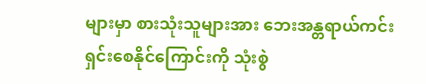များမှာ စားသုံးသူများအား ဘေးအန္တရာယ်ကင်းရှင်းစေနိုင်ကြောင်းကို သုံးစွဲ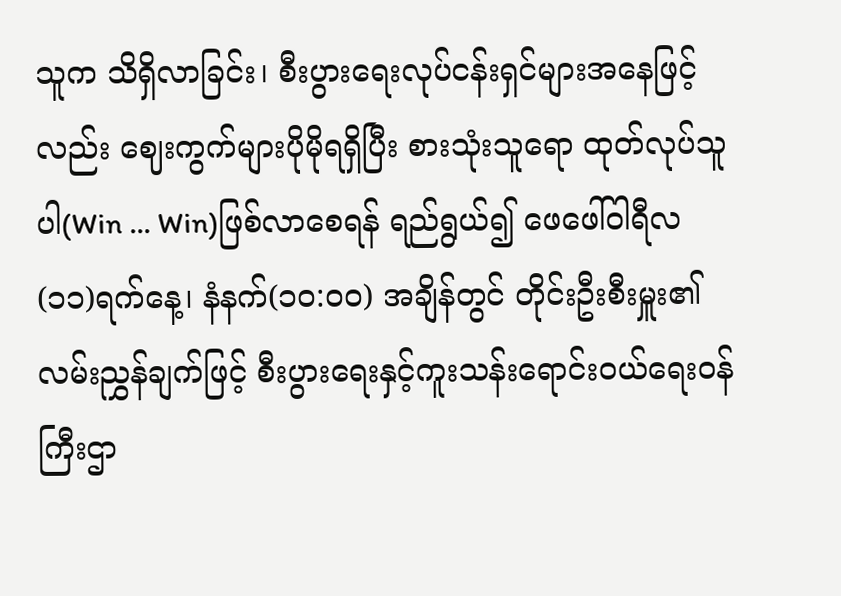သူက သိရှိလာခြင်း၊ စီးပွားရေးလုပ်ငန်းရှင်များအနေဖြင့်လည်း ဈေးကွက်များပိုမိုရရှိပြီး စားသုံးသူရော ထုတ်လုပ်သူပါ(Win … Win)ဖြစ်လာစေရန် ရည်ရွယ်၍ ဖေဖေါ်ဝါရီလ(၁၁)ရက်နေ့၊ နံနက်(၁၀:၀၀) အချိန်တွင် တိုင်းဦးစီးမှူး၏ လမ်းညွှန်ချက်ဖြင့် စီးပွားရေးနှင့်ကူးသန်းရောင်းဝယ်ရေးဝန်ကြီးဌာ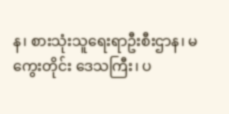န၊ စားသုံးသူရေးရာဦးစီးဌာန၊ မကွေးတိုင်း ဒေသကြီး၊ ပ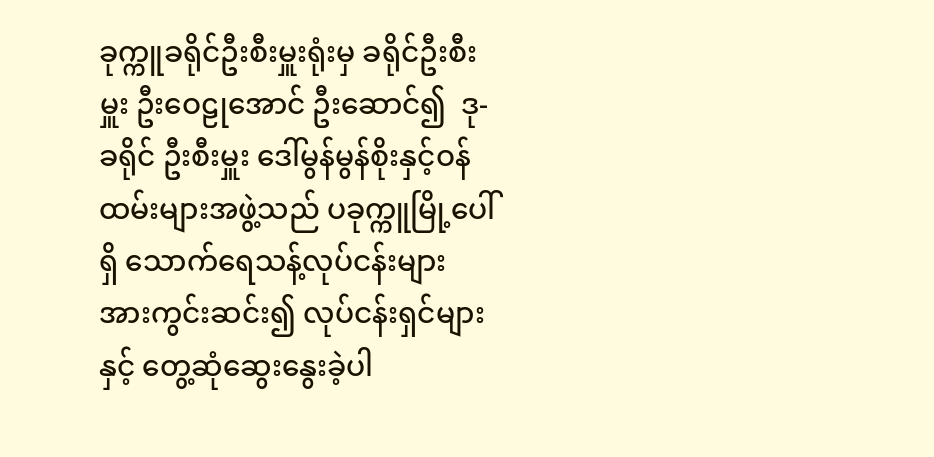ခုက္ကူခရိုင်ဦးစီးမှူးရုံးမှ ခရိုင်ဦးစီးမှူး ဦးဝေဠုအောင် ဦးဆောင်၍  ဒု-ခရိုင် ဦးစီးမှူး ဒေါ်မွန်မွန်စိုးနှင့်ဝန်ထမ်းများအဖွဲ့သည် ပခုက္ကူမြို့ပေါ်ရှိ သောက်ရေသန့်လုပ်ငန်းများ အားကွင်းဆင်း၍ လုပ်ငန်းရှင်များနှင့် တွေ့ဆုံဆွေးနွေးခဲ့ပါ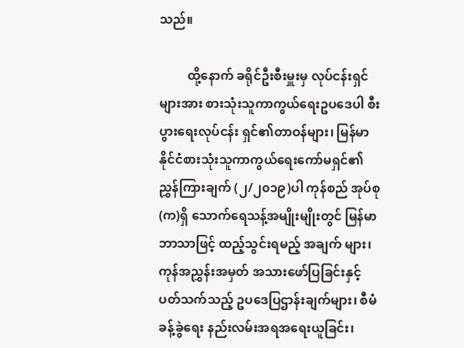သည်။

         ထို့နောက် ခရိုင်ဦးစီးမှူးမှ လုပ်ငန်းရှင်များအား စားသုံးသူကာကွယ်ရေးဥပဒေပါ စီးပွားရေးလုပ်ငန်း ရှင်၏တာဝန်များ၊ မြန်မာနိုင်ငံစားသုံးသူကာကွယ်ရေးကော်မရှင်၏ ညွှန်ကြားချက် (၂/၂၀၁၉)ပါ ကုန်စည် အုပ်စု(က)ရှိ သောက်ရေသန့်အမျိုးမျိုးတွင် မြန်မာဘာသာဖြင့် ထည့်သွင်းရမည့် အချက် များ၊ ကုန်အညွှန်းအမှတ် အသားဖော်ပြခြင်းနှင့် ပတ်သက်သည့် ဥပဒေပြဌာန်းချက်များ၊ စီမံခန့်ခွဲရေး နည်းလမ်းအရအရေးယူခြင်း၊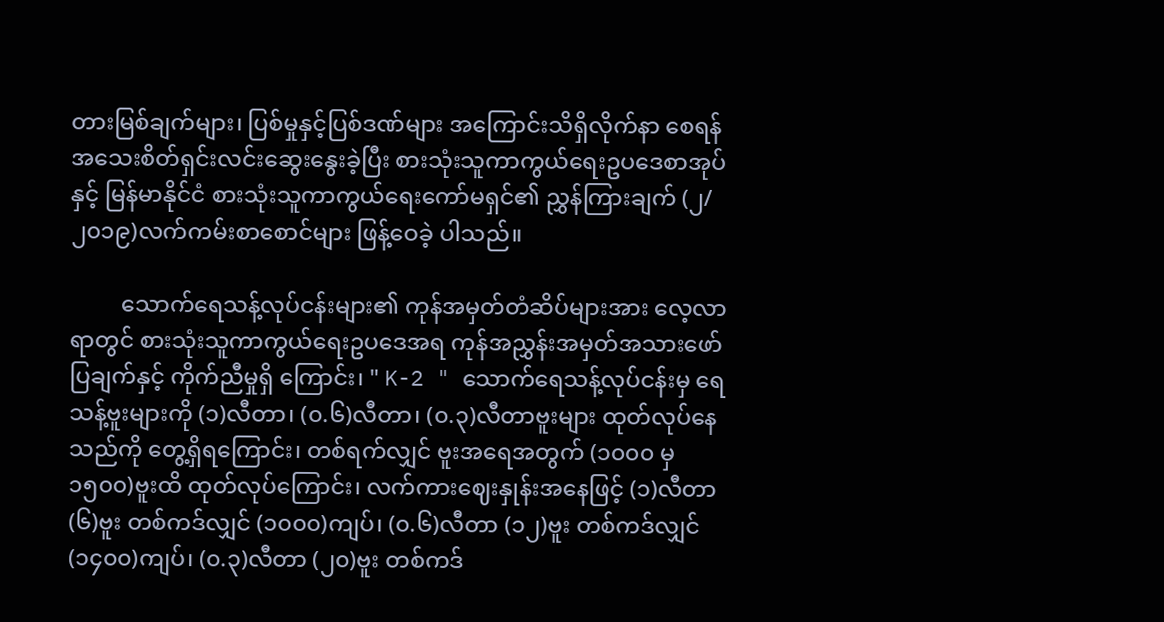တားမြစ်ချက်များ၊ ပြစ်မှုနှင့်ပြစ်ဒဏ်များ အကြောင်းသိရှိလိုက်နာ စေရန် အသေးစိတ်ရှင်းလင်းဆွေးနွေးခဲ့ပြီး စားသုံးသူကာကွယ်ရေးဥပဒေစာအုပ်နှင့် မြန်မာနိုင်ငံ စားသုံးသူကာကွယ်ရေးကော်မရှင်၏ ညွှန်ကြားချက် (၂/၂၀၁၉)လက်ကမ်းစာစောင်များ ဖြန့်ဝေခဲ့ ပါသည်။

         သောက်ရေသန့်လုပ်ငန်းများ၏ ကုန်အမှတ်တံဆိပ်များအား လေ့လာရာတွင် စားသုံးသူကာကွယ်ရေးဥပဒေအရ ကုန်အညွှန်းအမှတ်အသားဖော်ပြချက်နှင့် ကိုက်ညီမှုရှိ ကြောင်း၊ " K-2 " သောက်ရေသန့်လုပ်ငန်းမှ ရေသန့်ဗူးများကို (၁)လီတာ၊ (၀.၆)လီတာ၊ (၀.၃)လီတာဗူးများ ထုတ်လုပ်နေသည်ကို တွေ့ရှိရကြောင်း၊ တစ်ရက်လျှင် ဗူးအရေအတွက် (၁၀၀၀ မှ ၁၅၀၀)ဗူးထိ ထုတ်လုပ်ကြောင်း၊ လက်ကားဈေးနှုန်းအနေဖြင့် (၁)လီတာ (၆)ဗူး တစ်ကဒ်လျှင် (၁၀၀၀)ကျပ်၊ (၀.၆)လီတာ (၁၂)ဗူး တစ်ကဒ်လျှင်(၁၄၀၀)ကျပ်၊ (၀.၃)လီတာ (၂၀)ဗူး တစ်ကဒ်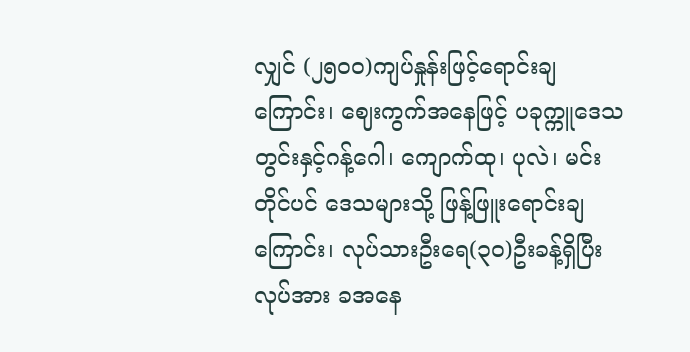လျှင် (၂၅၀၀)ကျပ်နှုန်းဖြင့်ရောင်းချကြောင်း၊ ဈေးကွက်အနေဖြင့် ပခုက္ကူဒေသတွင်းနှင့်ဂန့်ဂေါ၊ ကျောက်ထု၊ ပုလဲ၊ မင်းတိုင်ပင် ဒေသများသို့ ဖြန့်ဖြူးရောင်းချကြောင်း၊ လုပ်သားဦးရေ(၃၀)ဦးခန့်ရှိပြီး လုပ်အား ခအနေ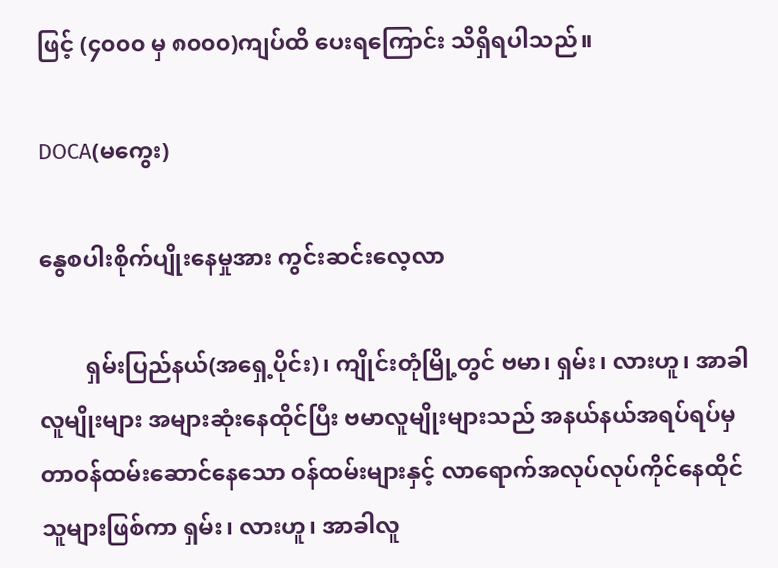ဖြင့် (၄၀၀၀ မှ ၈၀၀၀)ကျပ်ထိ ပေးရကြောင်း သိရှိရပါသည်။

DOCA(မကွေး)

နွေစပါးစိုက်ပျိုးနေမှုအား ကွင်းဆင်းလေ့လာ

        ရှမ်းပြည်နယ်(အရှေ့ပိုင်း)၊ ကျိုင်းတုံမြို့တွင် ဗမာ၊ ရှမ်း၊ လားဟူ၊ အာခါလူမျိုးများ အများဆုံးနေထိုင်ပြီး ဗမာလူမျိုးများသည် အနယ်နယ်အရပ်ရပ်မှ တာဝန်ထမ်းဆောင်နေသော ဝန်ထမ်းများနှင့် လာရောက်အလုပ်လုပ်ကိုင်နေထိုင်သူများဖြစ်ကာ ရှမ်း၊ လားဟူ၊ အာခါလူ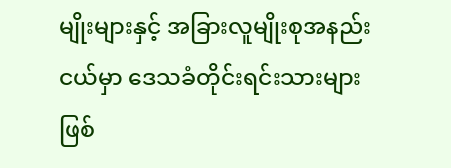မျိုးများနှင့် အခြားလူမျိုးစုအနည်းငယ်မှာ ဒေသခံတိုင်းရင်းသားများဖြစ်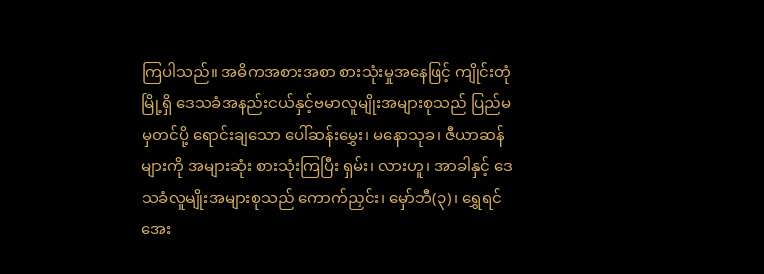ကြပါသည်။ အဓိကအစားအစာ စားသုံးမှုအနေဖြင့် ကျိုင်းတုံမြို့ရှိ ဒေသခံအနည်းငယ်နှင့်ဗမာလူမျိုးအများစုသည် ပြည်မမှတင်ပို့ ရောင်းချသော ပေါ်ဆန်းမွှေး၊ မနောသုခ၊ ဇီယာဆန်များကို အများဆုံး စားသုံးကြပြီး ရှမ်း၊ လားဟူ၊ အာခါနှင့် ဒေသခံလူမျိုးအများစုသည် ကောက်ညှင်း၊ မှော်ဘီ(၃)၊ ရွှေရင်အေး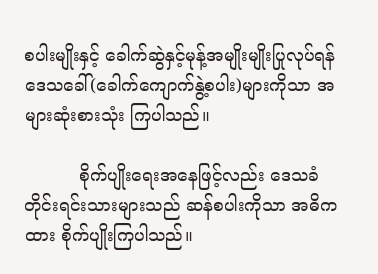စပါးမျိုးနှင့် ခေါက်ဆွဲနှင့်မုန့်အမျိုးမျိုးပြုလုပ်ရန် ဒေသခေါ်(ခေါက်ကျောက်နွဲ့စပါး)များကိုသာ အများဆုံးစားသုံး ကြပါသည်။

          စိုက်ပျိုးရေးအနေဖြင့်လည်း ဒေသခံတိုင်းရင်းသားများသည် ဆန်စပါးကိုသာ အဓိကထား စိုက်ပျိုးကြပါသည်။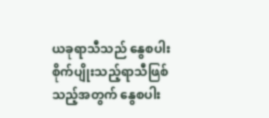ယခုရာသီသည် နွေစပါးစိုက်ပျိုးသည့်ရာသီဖြစ်သည့်အတွက် နွေစပါး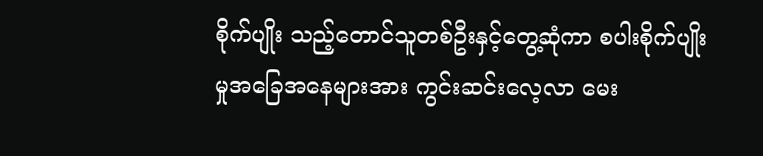စိုက်ပျိုး သည့်တောင်သူတစ်ဦးနှင့်တွေ့ဆုံကာ စပါးစိုက်ပျိုးမှုအခြေအနေများအား ကွင်းဆင်းလေ့လာ မေး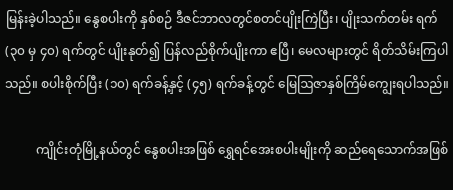မြန်းခဲ့ပါသည်။ နွေစပါးကို နှစ်စဉ် ဒီဇင်ဘာလတွင်စတင်ပျိုးကြဲပြီး၊ ပျိုးသက်တမ်း ရက်(၃၀ မှ ၄၀) ရက်တွင် ပျိုးနုတ်၍ ပြန်လည်စိုက်ပျိုးကာ ဧပြီ၊ မေလများတွင် ရိတ်သိမ်းကြပါသည်။ စပါးစိုက်ပြီး (၁၀) ရက်ခန့်နှင့် (၄၅) ရက်ခန့်တွင် မြေဩဇာနှစ်ကြိမ်ကျွေးရပါသည်။

          ကျိုင်းတုံမြို့နယ်တွင် နွေစပါးအဖြစ် ရွှေရင်အေးစပါးမျိုးကို ဆည်ရေသောက်အဖြစ်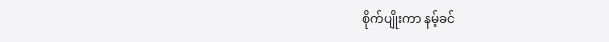စိုက်ပျိုးကာ နမ့်ခင်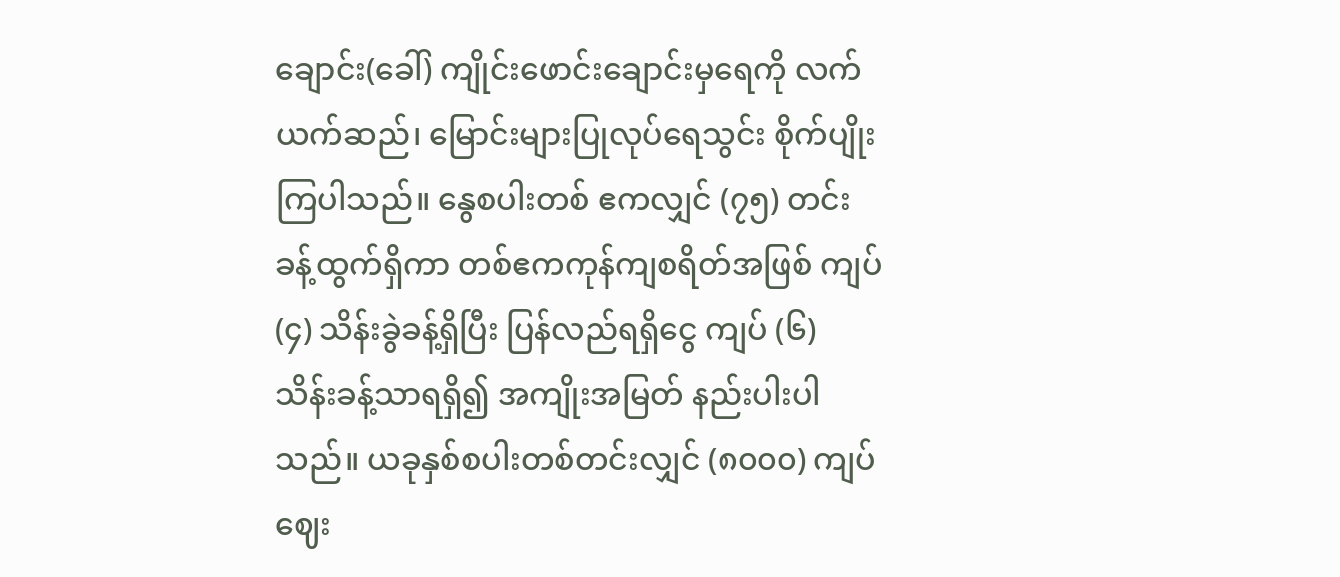ချောင်း(ခေါ်) ကျိုင်းဖောင်းချောင်းမှရေကို လက်ယက်ဆည်၊ မြောင်းများပြုလုပ်ရေသွင်း စိုက်ပျိုးကြပါသည်။ နွေစပါးတစ် ဧကလျှင် (၇၅) တင်းခန့်ထွက်ရှိကာ တစ်ဧကကုန်ကျစရိတ်အဖြစ် ကျပ် (၄) သိန်းခွဲခန့်ရှိပြီး ပြန်လည်ရရှိငွေ ကျပ် (၆) သိန်းခန့်သာရရှိ၍ အကျိုးအမြတ် နည်းပါးပါသည်။ ယခုနှစ်စပါးတစ်တင်းလျှင် (၈၀၀၀) ကျပ်ဈေး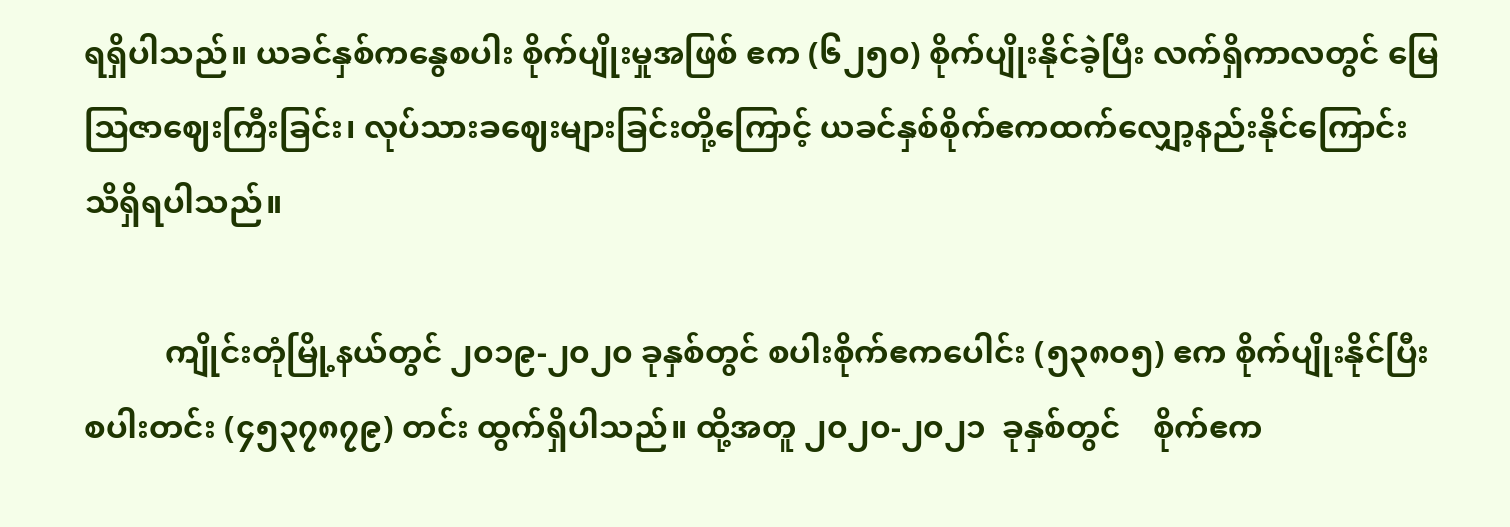ရရှိပါသည်။ ယခင်နှစ်ကနွေစပါး စိုက်ပျိုးမှုအဖြစ် ဧက (၆၂၅၀) စိုက်ပျိုးနိုင်ခဲ့ပြီး လက်ရှိကာလတွင် မြေဩဇာဈေးကြီးခြင်း၊ လုပ်သားခဈေးများခြင်းတို့ကြောင့် ယခင်နှစ်စိုက်ဧကထက်လျှော့နည်းနိုင်ကြောင်း သိရှိရပါသည်။

          ကျိုင်းတုံမြို့နယ်တွင် ၂၀၁၉-၂၀၂၀ ခုနှစ်တွင် စပါးစိုက်ဧကပေါင်း (၅၃၈၀၅) ဧက စိုက်ပျိုးနိုင်ပြီး စပါးတင်း (၄၅၃၇၈၇၉) တင်း ထွက်ရှိပါသည်။ ထို့အတူ ၂၀၂၀-၂၀၂၁  ခုနှစ်တွင်    စိုက်ဧက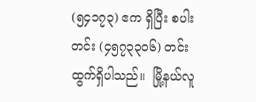(၅၄၁၇၃) ဧက ရှိပြီး စပါးတင်း (၄၅၇၃၃၀၆) တင်းထွက်ရှိပါသည်။  မြို့နယ်လူ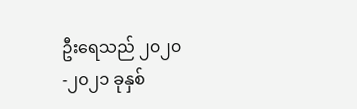ဦးရေသည် ၂၀၂၀-၂၀၂၁ ခုနှစ်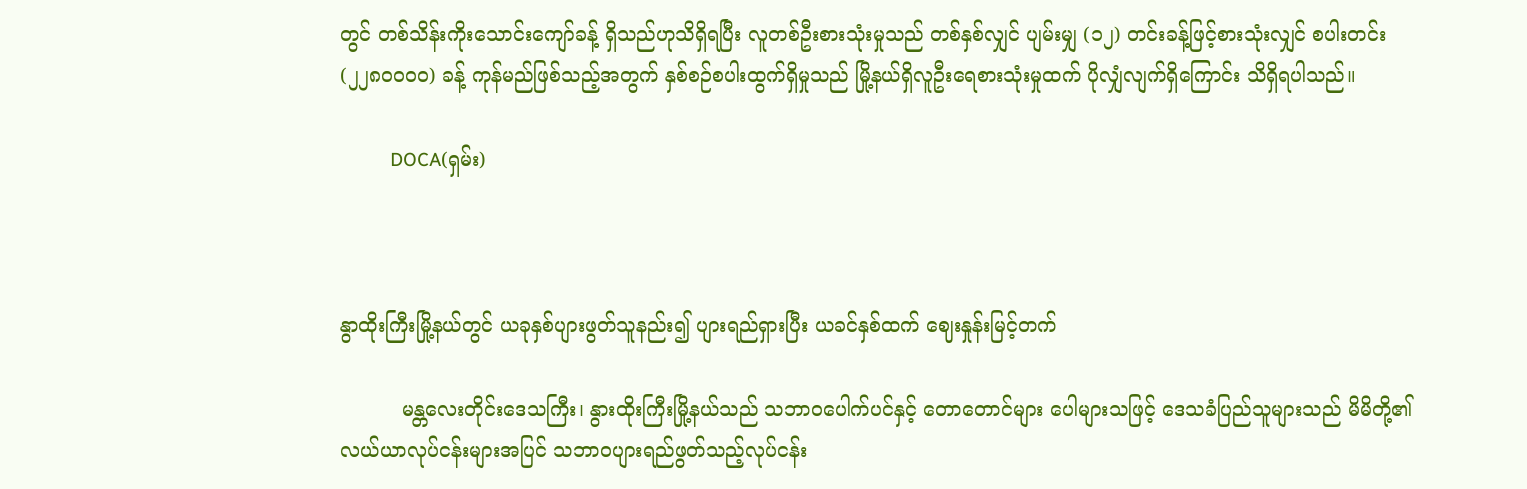တွင် တစ်သိန်းကိုးသောင်းကျော်ခန့် ရှိသည်ဟုသိရှိရပြီး လူတစ်ဦးစားသုံးမှုသည် တစ်နှစ်လျှင် ပျမ်းမျှ (၁၂) တင်းခန့်ဖြင့်စားသုံးလျှင် စပါးတင်း (၂၂၈၀၀၀၀) ခန့် ကုန်မည်ဖြစ်သည့်အတွက် နှစ်စဉ်စပါးထွက်ရှိမှုသည် မြို့နယ်ရှိလူဦးရေစားသုံးမှုထက် ပိုလျှံလျက်ရှိကြောင်း သိရှိရပါသည်။

          DOCA(ရှမ်း)



နွာထိုးကြီးမြို့နယ်တွင် ယခုနှစ်ပျားဖွတ်သူနည်း၍ ပျားရည်ရှားပြီး ယခင်နှစ်ထက် ဈေးနှုန်းမြင့်တက်

          မန္တလေးတိုင်းဒေသကြီး၊ နွားထိုးကြီးမြို့နယ်သည် သဘာဝပေါက်ပင်နှင့် တောတောင်များ ပေါများသဖြင့် ဒေသခံပြည်သူများသည် မိမိတို့၏ လယ်ယာလုပ်ငန်းများအပြင် သဘာဝပျားရည်ဖွတ်သည့်လုပ်ငန်း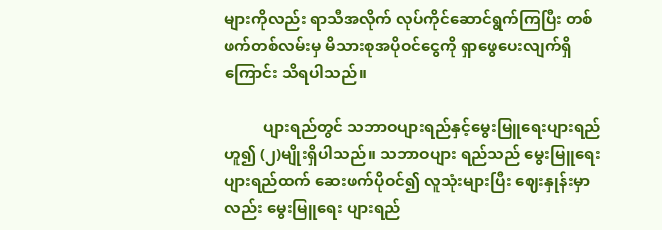များကိုလည်း ရာသီအလိုက် လုပ်ကိုင်ဆောင်ရွက်ကြပြီး တစ်ဖက်တစ်လမ်းမှ မိသားစုအပိုဝင်ငွေကို ရှာဖွေပေးလျက်ရှိကြောင်း သိရပါသည်။

          ပျားရည်တွင် သဘာဝပျားရည်နှင့်မွေးမြူရေးပျားရည်ဟူ၍ (၂)မျိုးရှိပါသည်။ သဘာဝပျား ရည်သည် မွေးမြူရေးပျားရည်ထက် ဆေးဖက်ပိုဝင်၍ လူသုံးများပြီး ဈေးနှုန်းမှာလည်း မွေးမြူရေး ပျားရည်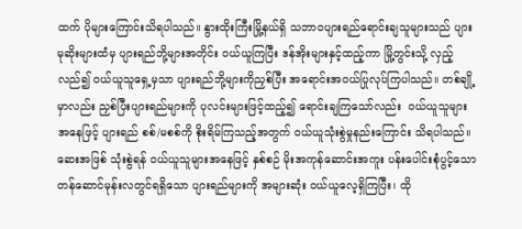ထက် ပိုများကြောင်းသိရပါသည်။ နွားထိုးကြီးမြို့နယ်ရှိ သဘာဝပျားရည်ရောင်းချသူများသည် ပျားမုဆိုးများထံမှ ပျားရည်ဘို့များအတိုင်း ဝယ်ယူကြပြီး ဒန်အိုးများနှင့်ထည့်ကာ မြို့တွင်းသို့ လှည့်လည်၍ ဝယ်ယူသူရှေ့မှသာ ပျားရည်ဘို့များကိုညှစ်ပြီး အရောင်းအဝယ်ပြုလုပ်ကြပါသည်။ တစ်ချို့မှာလည်း ညှစ်ပြီးပျားရည်များကို ပုလင်းများဖြင့်ထည့်၍ ရောင်းချကြသော်လည်း  ဝယ်ယူသူများအနေဖြင့် ပျားရည် စစ်/မစစ်ကို စိုးရိမ်ကြသည့်အတွက် ဝယ်ယူသုံးစွဲမှုနည်းကြောင်း သိရပါသည်။ ဆေးအဖြစ် သုံးစွဲရန် ဝယ်ယူသူများအနေဖြင့် နှစ်စဉ် မိုးအကုန်ဆောင်းအကူး ပန်းပေါင်းစုံပွင့်သော တန်ဆောင်မုန်းလတွင်ရရှိသော ပျားရည်များကို အများဆုံး ဝယ်ယူလေ့ရှိကြပြီး၊ ထို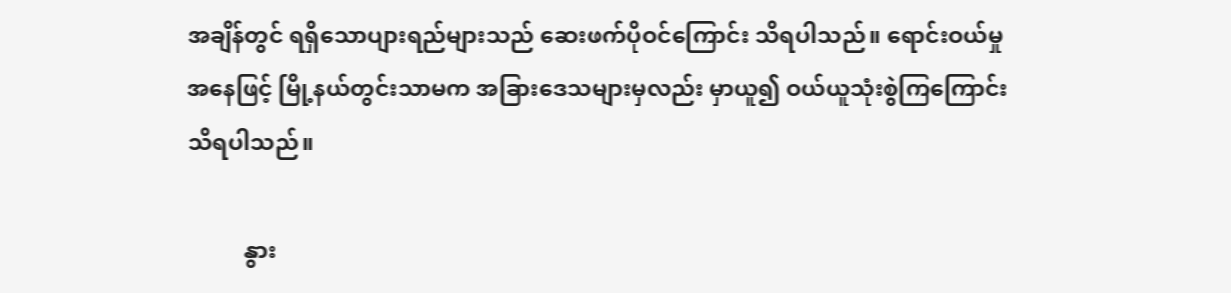အချိန်တွင် ရရှိသောပျားရည်များသည် ဆေးဖက်ပိုဝင်ကြောင်း သိရပါသည်။ ရောင်းဝယ်မှုအနေဖြင့် မြို့နယ်တွင်းသာမက အခြားဒေသများမှလည်း မှာယူ၍ ဝယ်ယူသုံးစွဲကြကြောင်း သိရပါသည်။

          နွား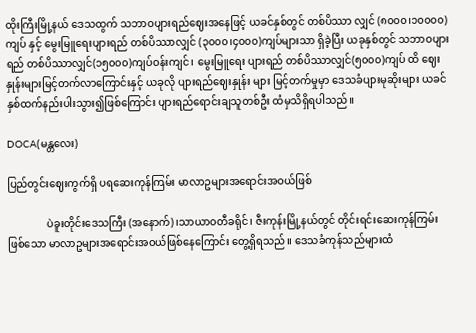ထိုးကြီးမြို့နယ် ဒေသထွက် သဘာဝပျားရည်ဈေးအနေဖြင့် ယခင်နှစ်တွင် တစ်ပိဿာ လျှင် (၈၀၀၀၊၁၀၀၀၀) ကျပ် နှင့် မွေးမြူရေးပျားရည် တစ်ပိဿာလျှင် (၃၀၀၀၊၄၀၀၀)ကျပ်များသာ ရှိခဲ့ပြီး ယခုနှစ်တွင် သဘာဝပျားရည် တစ်ပိဿာလျှင်(၁၅၀၀၀)ကျပ်ဝန်းကျင်၊ မွေးမြူရေး ပျားရည် တစ်ပိဿာလျှင်(၅၀၀၀)ကျပ် ထိ ဈေးနှုန်းများမြင့်တက်လာကြောင်းနှင့် ယခုလို ပျားရည်ဈေးနှုန်း များ မြင့်တက်မှုမှာ ဒေသခံပျားမုဆိုးများ ယခင်နှစ်ထက်နည်းပါးသွား၍ဖြစ်ကြောင်း ပျားရည်ရောင်းချသူတစ်ဦး ထံမှသိရှိရပါသည်။

DOCA(မန္တလေး)

ပြည်တွင်းဈေးကွက်ရှိ ပရဆေးကုန်ကြမ်း မာလာဥများအရောင်းအဝယ်ဖြစ်

               ပဲခူးတိုင်းဒေသကြီး (အနောက်) ၊သာယာဝတီခရိုင်၊ ဇီးကုန်းမြို့နယ်တွင် တိုင်းရင်းဆေးကုန်ကြမ်းဖြစ်သော မာလာဥများအရောင်းအဝယ်ဖြစ်နေကြောင်း တွေ့ရှိရသည်။ ဒေသခံကုန်သည်များထံ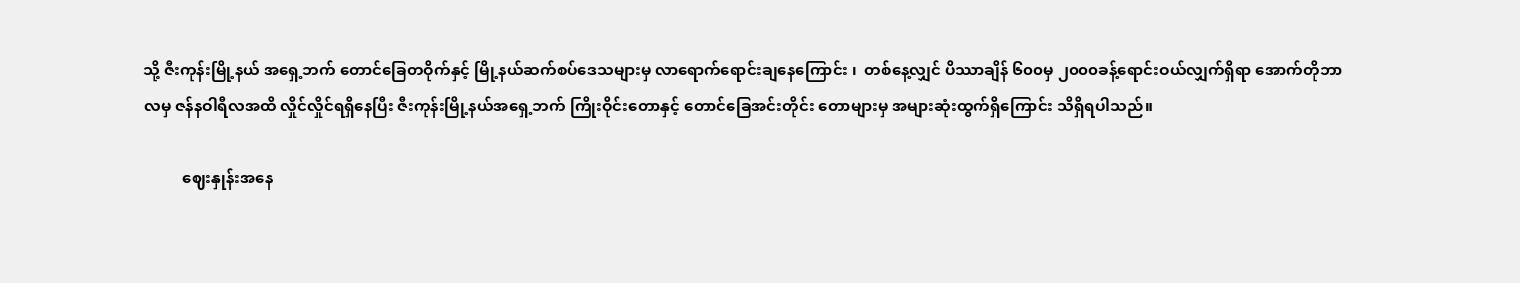သို့ ဇီးကုန်းမြို့နယ် အရှေ့ဘက် တောင်ခြေတဝိုက်နှင့် မြို့နယ်ဆက်စပ်ဒေသများမှ လာရောက်ရောင်းချနေကြောင်း ၊  တစ်နေ့လျှင် ပိဿာချိန် ၆၀၀မှ ၂၀၀၀ခန့်ရောင်းဝယ်လျှက်ရှိရာ အောက်တိုဘာလမှ ဇန်နဝါရီလအထိ လှိုင်လှိုင်ရရှိနေပြီး ဇီးကုန်းမြို့နယ်အရှေ့ဘက် ကြိုးဝိုင်းတောနှင့် တောင်ခြေအင်းတိုင်း တောများမှ အများဆုံးထွက်ရှိကြောင်း သိရှိရပါသည်။

          ဈေးနှုန်းအနေ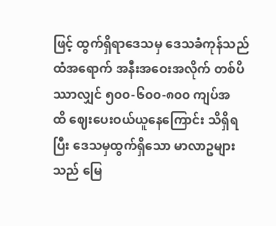ဖြင့် ထွက်ရှိရာဒေသမှ ဒေသခံကုန်သည်ထံအရောက် အနီးအဝေးအလိုက် တစ်ပိဿာလျှင် ၅၀၀-၆၀၀-၈၀၀ ကျပ်အထိ ‌ဈေးပေးဝယ်ယူနေကြောင်း သိရှိရပြီး ဒေသမှထွက်ရှိသော မာလာဥများသည် မြေ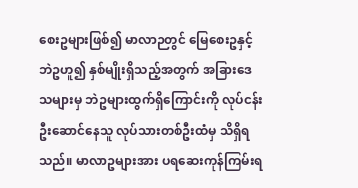စေးဥများဖြစ်၍ မာလာဉတွင် မြေစေးဥနှင့် ဘဲဥဟူ၍ နှစ်မျိုးရှိသည့်အတွက် အခြားဒေသများမှ ဘဲဥများထွက်ရှိကြောင်းကို လုပ်ငန်းဦးဆောင်နေသူ လုပ်သားတစ်ဦးထံမှ သိရှိရသည်။ မာလာဥများအား ပရဆေးကုန်ကြမ်းရ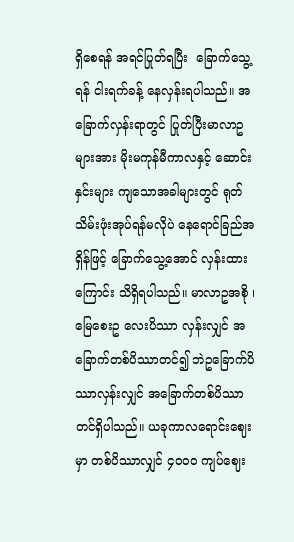ရှိစေရန် အရင်ပြုတ်ရပြီး  ခြောက်သွေ့ရန် ငါးရက်ခန့် နေလှန်းရပါသည်။ အခြောက်လှန်းရာတွင် ပြုတ်ပြီးမာလာဥ များအား မိုးမကုန်မီကာလနှင့် ဆောင်းနှင်းများ ကျသောအခါများတွင် ရုတ်သိမ်းဖုံးအုပ်ရန်မလိုပဲ နေရောင်ခြည်အရှိန်ဖြင့် ခြောက်သွေ့အောင် လှန်းထားကြောင်း သိရှိရပါသည်။ မာလာဥအစို ၊မြေစေးဥ လေးပိဿာ လှန်းလျှင် အခြောက်တစ်ပိဿာတင်၍ ဘဲဥခြောက်ပိဿာလှန်းလျှင် အခြောက်တစ်ပိဿာတင်ရှိပါသည်။ ယခုကာလရောင်းဈေးမှာ တစ်ပိဿာလျှင် ၄၀၀၀ ကျပ်ဈေး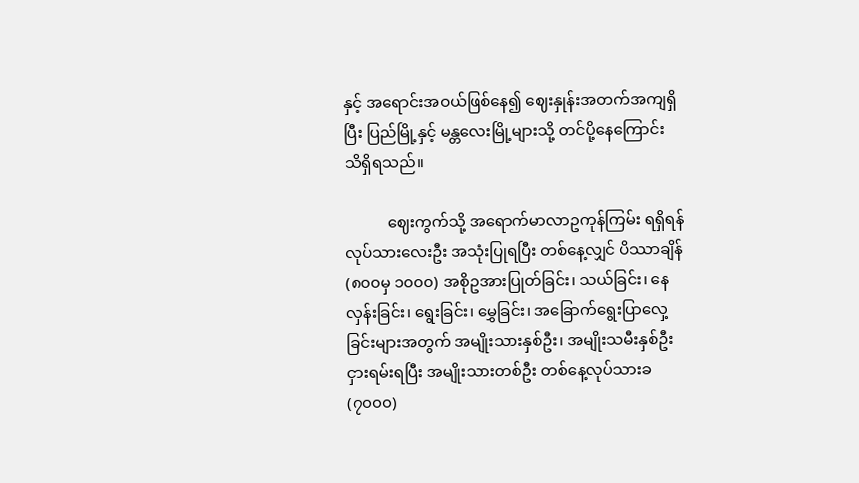နှင့် အရောင်းအဝယ်ဖြစ်နေ၍ ဈေးနှုန်းအတက်အကျရှိပြီး ပြည်မြို့နှင့် မန္တလေးမြို့များသို့ တင်ပို့နေကြောင်း သိရှိရသည်။

           ဈေးကွက်သို့ အရောက်မာလာဥကုန်ကြမ်း ရရှိရန် လုပ်သားလေးဦး အသုံးပြုရပြီး တစ်နေ့လျှင် ပိဿာချိန် (၈၀၀မှ ၁၀၀၀) အစိုဥအားပြုတ်ခြင်း၊ သယ်ခြင်း၊ နေလှန်းခြင်း၊ ရွေးခြင်း၊ မွှေခြင်း၊ အခြောက်ရွေးပြာလှေ့ခြင်းများအတွက် အမျိုးသားနှစ်ဦး၊ အမျိုးသမီးနှစ်ဦးငှားရမ်းရပြီး အမျိုးသားတစ်ဦး တစ်နေ့လုပ်သားခ (၇၀၀၀)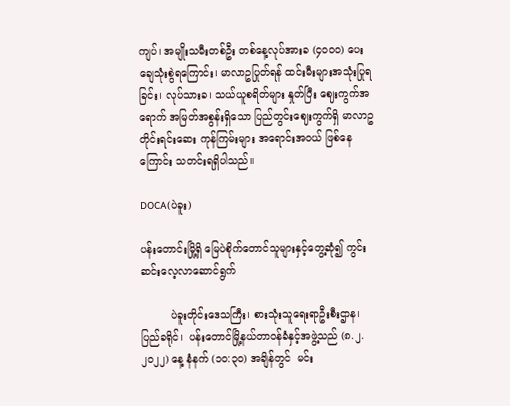ကျပ်၊ အမျိုးသမီးတစ်ဦး တစ်နေ့လုပ်အားခ (၄၀၀၀) ပေးချေသုံးစွဲရကြောင်း၊ မာလာဥပြုတ်ရန် ထင်းမီးများအသုံးပြုရခြင်း၊ လုပ်သားခ၊ သယ်ယူစရိတ်များ နှုတ်ပြီး ဈေးကွက်အရောက် အမြတ်အစွန်းရှိသော ပြည်တွင်းဈေးကွက်ရှိ မာလာဥတိုင်းရင်းဆေး ကုန်ကြမ်းများ အရောင်းအဝယ် ဖြစ်နေကြောင်း သတင်းရရှိပါသည်။

DOCA(ပဲခူး)

ပန်းတောင်းမြို့ရှိ မြေပဲစိုက်တောင်သူများနှင့်တွေ့ဆုံ၍ ကွင်းဆင်းလေ့လာဆောင်ရွက်

         ပဲခူးတိုင်းဒေသကြီး၊ စားသုံးသူရေးရာဦးစီးဌာန၊ ပြည်ခရိုင်၊  ပန်းတောင်မြို့နယ်တာဝန်ခံနှင့်အဖွဲ့သည် (၈.၂.၂၀၂၂) နေ့ နံနက် (၁၀:၃၀) အချိန်တွင်  မင်း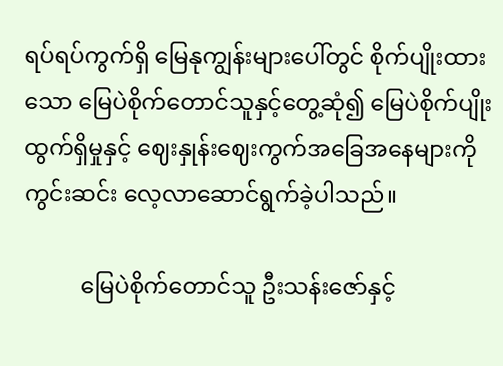ရပ်ရပ်ကွက်ရှိ မြေနုကျွန်းများပေါ်တွင် စိုက်ပျိုးထားသော မြေပဲစိုက်တောင်သူနှင့်တွေ့ဆုံ၍ မြေပဲစိုက်ပျိုးထွက်ရှိမှုနှင့် ဈေးနှုန်းဈေးကွက်အခြေအနေများကို ကွင်းဆင်း လေ့လာဆောင်ရွက်ခဲ့ပါသည်။

          မြေပဲစိုက်တောင်သူ ဦးသန်းဇော်နှင့်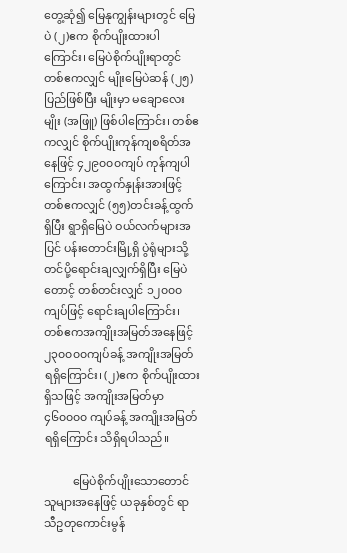တွေ့ဆုံ၍ မြေနုကျွန်းများတွင် မြေပဲ (၂)ဧက စိုက်ပျိုးထားပါကြောင်း၊ မြေပဲစိုက်ပျိုးရာတွင် တစ်ဧကလျှင် မျိုးမြေပဲဆန် (၂၅)ပြည်ဖြစ်ပြီး မျိုးမှာ မချောလေးမျိုး (အဖြူ) ဖြစ်ပါကြောင်း၊ တစ်ဧကလျှင် စိုက်ပျိုးကုန်ကျစရိတ်အနေဖြင့် ၄၂၉၀၀၀ကျပ် ကုန်ကျပါကြောင်း၊ အထွက်နှုန်းအားဖြင့်  တစ်ဧကလျှင် (၅၅)တင်းခန့်ထွက်ရှိပြီး ရွာရှိမြေပဲ ဝယ်လက်များအပြင် ပန်းတောင်းမြို့ရှိ ပွဲရုံများသို့ တင်ပို့ရောင်းချလျှက်ရှိပြီး မြေပဲတောင့် တစ်တင်းလျှင် ၁၂၀၀၀ကျပ်ဖြင့် ရောင်းချပါကြောင်း၊ တစ်ဧကအကျိုးအမြတ်အနေဖြင့် ၂၃၀၀၀၀ကျပ်ခန့် အကျိုးအမြတ်ရရှိကြောင်း၊ (၂)ဧက စိုက်ပျိုးထားရှိသဖြင့် အကျိုးအမြတ်မှာ ၄၆၀၀၀၀ ကျပ်ခန့် အကျိုးအမြတ်ရရှိကြောင်း သိရှိရပါသည်။

          မြေပဲစိုက်ပျိုးသောတောင်သူများအနေဖြင့် ယခုနှစ်တွင် ရာသီဥတုကောင်းမွန်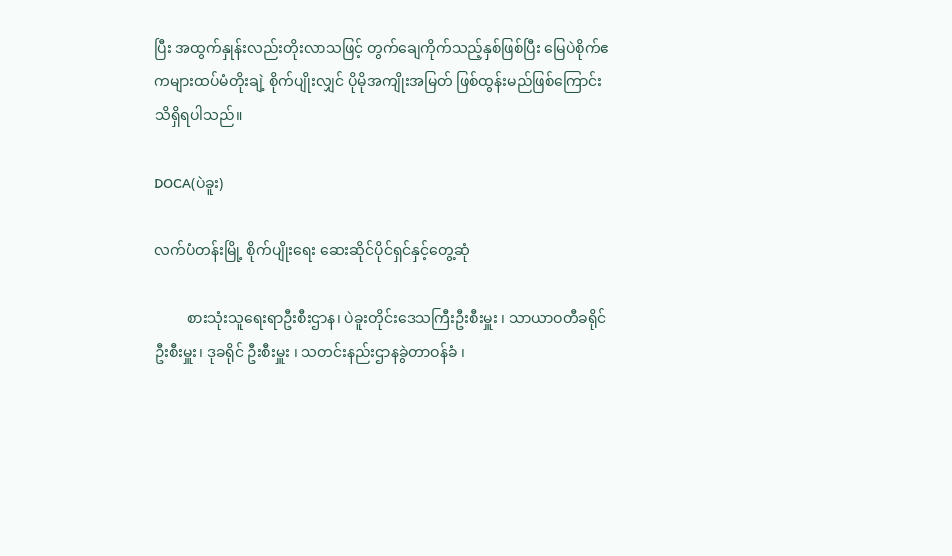ပြီး အထွက်နှုန်းလည်းတိုးလာသဖြင့် တွက်ချေကိုက်သည့်နှစ်ဖြစ်ပြီး မြေပဲစိုက်ဧကများထပ်မံတိုးချဲ့ စိုက်ပျိုးလျှင် ပိုမိုအကျိုးအမြတ် ဖြစ်ထွန်းမည်ဖြစ်ကြောင်း သိရှိရပါသည်။

DOCA(ပဲခူး)

လက်ပံတန်းမြို့ စိုက်ပျိုးရေး ဆေးဆိုင်ပိုင်ရှင်နှင့်တွေ့ဆုံ

         စားသုံးသူရေးရာဦးစီးဌာန၊ ပဲခူးတိုင်းဒေသကြီးဦးစီးမှူး ၊ သာယာဝတီခရိုင်ဦးစီးမှူး၊ ဒုခရိုင် ဦးစီးမှူး ၊ သတင်းနည်းဌာနခွဲတာဝန်ခံ ၊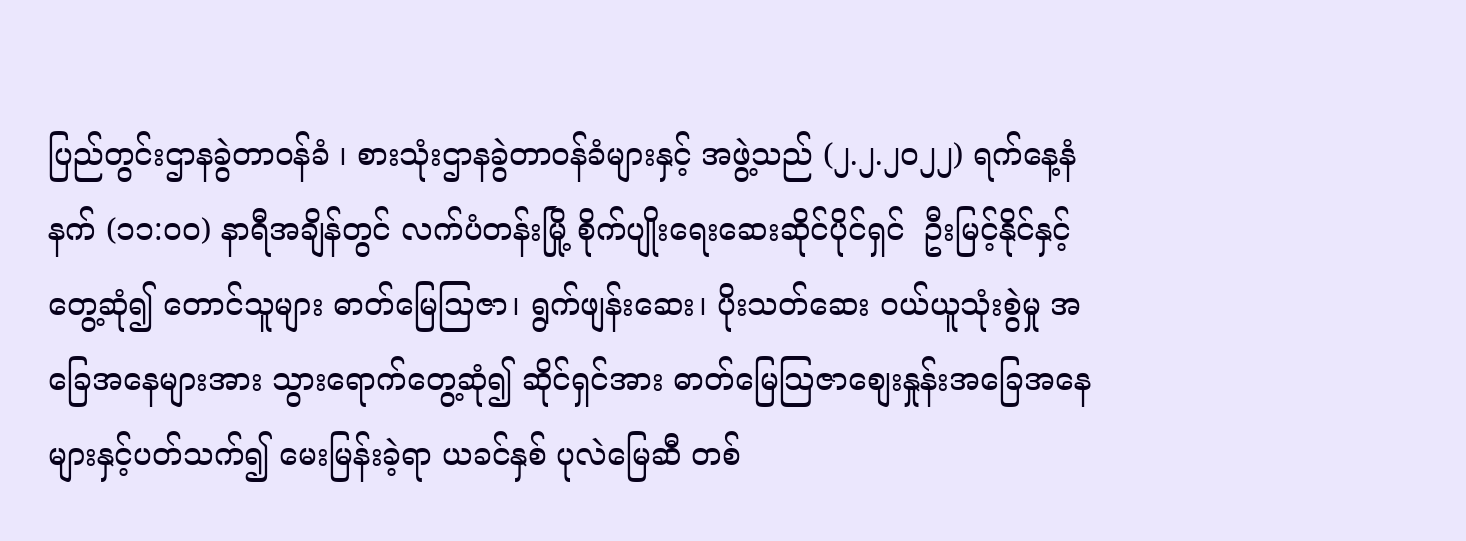ပြည်တွင်းဌာနခွဲတာဝန်ခံ ၊ စားသုံးဌာနခွဲတာဝန်ခံများနှင့် အဖွဲ့သည် (၂.၂.၂၀၂၂) ရက်နေ့နံနက် (၁၁:၀၀) နာရီအချိန်တွင် လက်ပံတန်းမြို့ စိုက်ပျိုးရေးဆေးဆိုင်ပိုင်ရှင်  ဦးမြင့်နိုင်နှင့်တွေ့ဆုံ၍ တောင်သူများ ဓာတ်မြေသြဇာ၊ ရွက်ဖျန်းဆေး၊ ပိုးသတ်ဆေး ဝယ်ယူသုံးစွဲမှု အခြေအနေများအား သွားရောက်တွေ့ဆုံ၍ ဆိုင်ရှင်အား ဓာတ်မြေသြဇာစျေးနှုန်းအခြေအနေများနှင့်ပတ်သက်၍ မေးမြန်းခဲ့ရာ ယခင်နှစ် ပုလဲမြေဆီ တစ်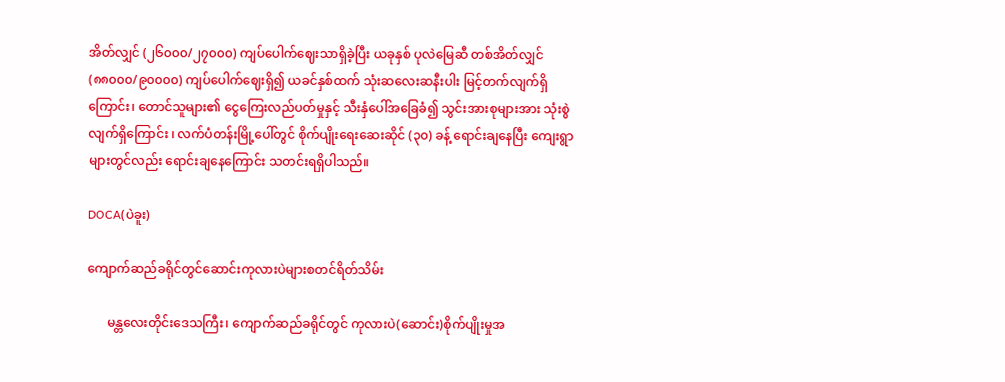အိတ်လျှင် (၂၆၀၀၀/၂၇၀၀၀) ကျပ်ပေါက်ဈေးသာရှိခဲ့ပြီး ယခုနှစ် ပုလဲမြေဆီ တစ်အိတ်လျှင် (၈၈၀၀၀/၉၀၀၀၀) ကျပ်ပေါက်ဈေးရှိ၍ ယခင်နှစ်ထက် သုံးဆလေးဆနီးပါး မြင့်တက်လျက်ရှိကြောင်း၊ တောင်သူများ၏ ငွေကြေးလည်ပတ်မှုနှင့် သီးနှံပေါ်အခြေခံ၍ သွင်းအားစုများအား သုံးစွဲလျက်ရှိကြောင်း ၊ လက်ပံတန်းမြို့ပေါ်တွင် စိုက်ပျိုးရေးဆေးဆိုင် (၃၀) ခန့် ရောင်းချနေပြီး ကျေးရွာများတွင်လည်း ရောင်းချနေကြောင်း သတင်းရရှိပါသည်။

DOCA(ပဲခူး)

ကျောက်ဆည်ခရိုင်တွင်ဆောင်းကုလားပဲများစတင်ရိတ်သိမ်း

      မန္တလေးတိုင်း‌‌ဒေသကြီး၊ ကျောက်ဆည်ခရိုင်တွင် ကုလားပဲ(ဆောင်း)စိုက်ပျိုးမှုအ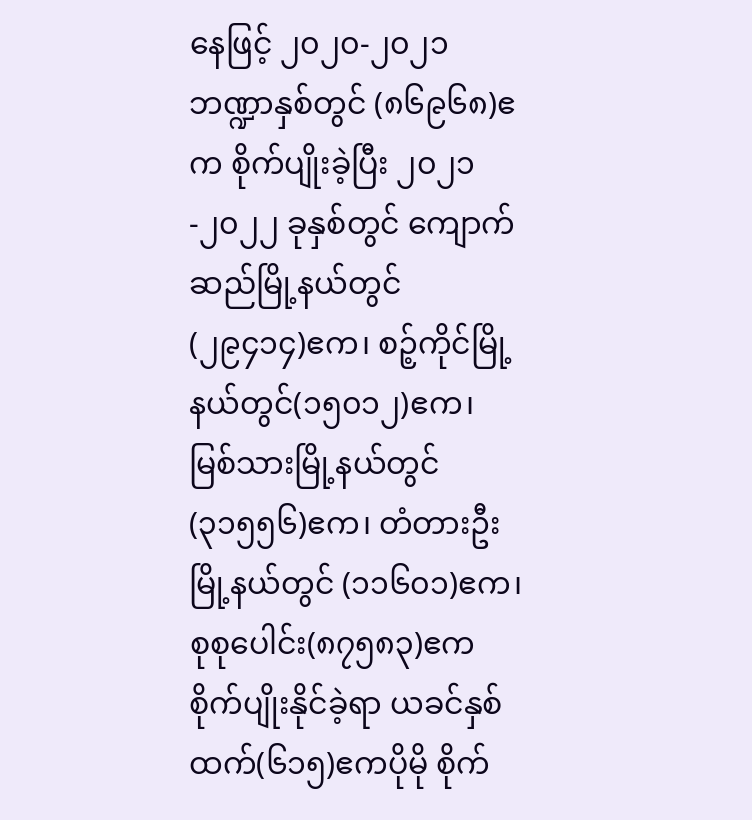နေဖြင့် ၂၀၂၀-၂၀၂၁ဘဏ္ဍာနှစ်တွင် (၈၆၉၆၈)ဧက စိုက်ပျိုးခဲ့ပြီး ၂၀၂၁-၂၀၂၂ ခုနှစ်တွင် ကျောက်ဆည်မြို့နယ်တွင် (၂၉၄၁၄)ဧက၊ စဉ့်ကိုင်မြို့နယ်တွင်(၁၅၀၁၂)ဧက၊ မြစ်သားမြို့နယ်တွင်(၃၁၅၅၆)ဧက၊ တံတားဦးမြို့နယ်တွင် (၁၁၆၀၁)ဧက၊ စုစုပေါင်း(၈၇၅၈၃)ဧက စိုက်ပျိုးနိုင်ခဲ့ရာ ယခင်နှစ်ထက်(၆၁၅)ဧကပိုမို စိုက်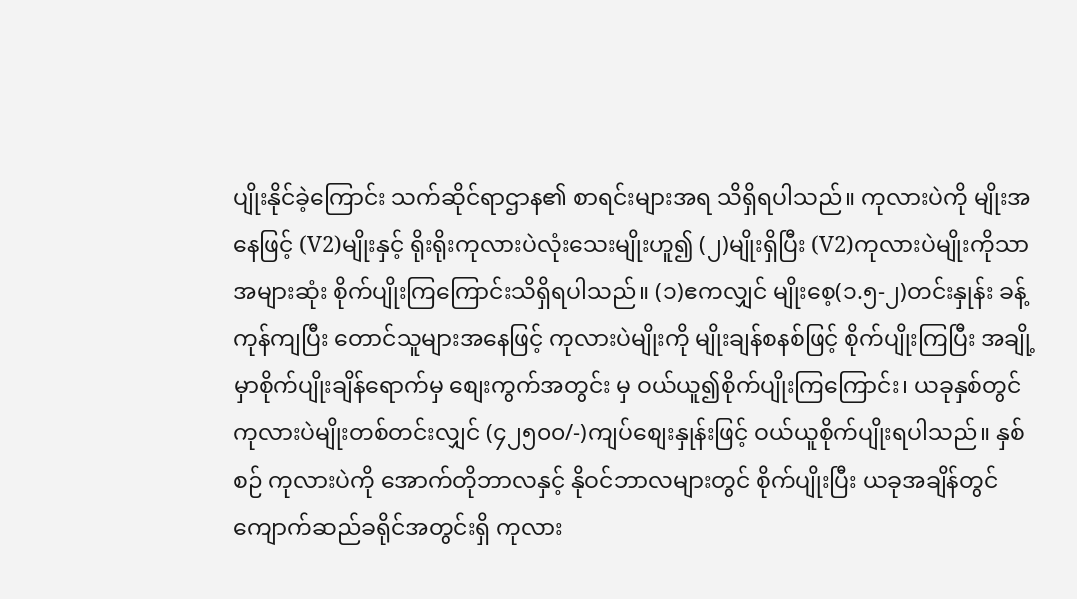ပျိုးနိုင်ခဲ့ကြောင်း သက်ဆိုင်ရာဌာန၏ စာရင်းများအရ သိရှိရပါသည်။ ကုလားပဲကို မျိုးအနေဖြင့် (V2)မျိုးနှင့် ရိုးရိုးကုလားပဲလုံးသေးမျိုးဟူ၍ (၂)မျိုးရှိပြီး (V2)ကုလားပဲမျိုးကိုသာအများဆုံး စိုက်ပျိုးကြကြောင်းသိရှိရပါသည်။ (၁)ဧကလျှင် မျိုးစေ့(၁.၅-၂)တင်းနှုန်း ခန့်ကုန်ကျပြီး တောင်သူများအနေဖြင့် ကုလားပဲမျိုးကို မျိုးချန်စနစ်ဖြင့် စိုက်ပျိုးကြပြီး အချို့မှာစိုက်ပျိုးချိန်ရောက်မှ စျေးကွက်အတွင်း မှ ဝယ်ယူ၍စိုက်ပျိုးကြကြောင်း၊ ယခုနှစ်တွင် ကုလားပဲမျိုးတစ်တင်းလျှင် (၄၂၅၀၀/-)ကျပ်စျေးနှုန်းဖြင့် ဝယ်ယူစိုက်ပျိုးရပါသည်။ နှစ်စဉ် ကုလားပဲကို အောက်တိုဘာလနှင့် နိုဝင်ဘာလများတွင် စိုက်ပျိုးပြီး ယခုအချိန်တွင် ကျောက်ဆည်ခရိုင်အတွင်းရှိ ကုလား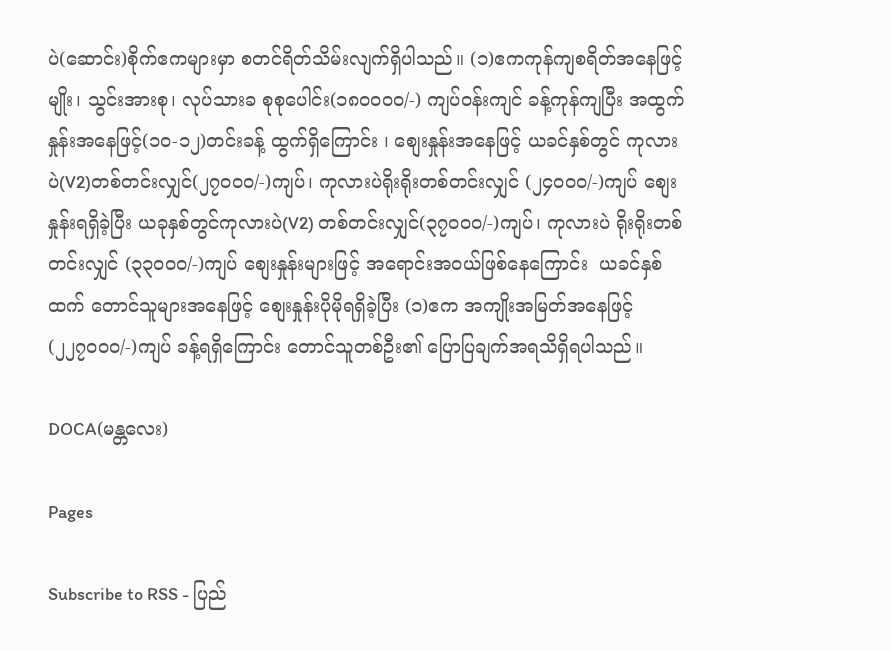ပဲ(ဆောင်း)စိုက်ဧကများမှာ စတင်ရိတ်သိမ်းလျက်ရှိပါသည်။ (၁)ဧကကုန်ကျစရိတ်အနေဖြင့် မျိုး၊ သွင်းအားစု၊ လုပ်သားခ စုစုပေါင်း(၁၈၀၀၀၀/-) ကျပ်ဝန်းကျင် ခန့်ကုန်ကျပြီး အထွက်နှုန်းအနေဖြင့်(၁၀-၁၂)တင်းခန့် ထွက်ရှိကြောင်း ၊ စျေးနှုန်းအနေဖြင့် ယခင်နှစ်တွင် ကုလားပဲ(V2)တစ်တင်းလျှင်(၂၇၀၀၀/-)ကျပ်၊ ကုလားပဲရိုးရိုးတစ်တင်းလျှင် (၂၄၀၀၀/-)ကျပ် စျေးနှုန်းရရှိခဲ့ပြီး ယခုနှစ်တွင်ကုလားပဲ(V2) တစ်တင်းလျှင်(၃၇၀၀၀/-)ကျပ်၊ ကုလားပဲ ရိုးရိုးတစ်တင်းလျှင် (၃၃၀၀၀/-)ကျပ် စျေးနှုန်းများဖြင့် အရောင်းအဝယ်ဖြစ်နေကြောင်း  ယခင်နှစ်ထက် တောင်သူများအနေဖြင့် စျေးနှုန်းပိုမိုရရှိခဲ့ပြီး (၁)ဧက အကျိုးအမြတ်အနေဖြင့် (၂၂၇၀၀၀/-)ကျပ် ခန့်ရရှိကြောင်း တောင်သူတစ်ဦး၏ ပြောပြချက်အရသိရှိရပါသည်။

DOCA(မန္တလေး)

Pages

Subscribe to RSS - ပြည်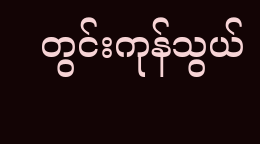တွင်းကုန်သွယ်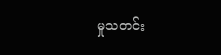မှုသတင်း